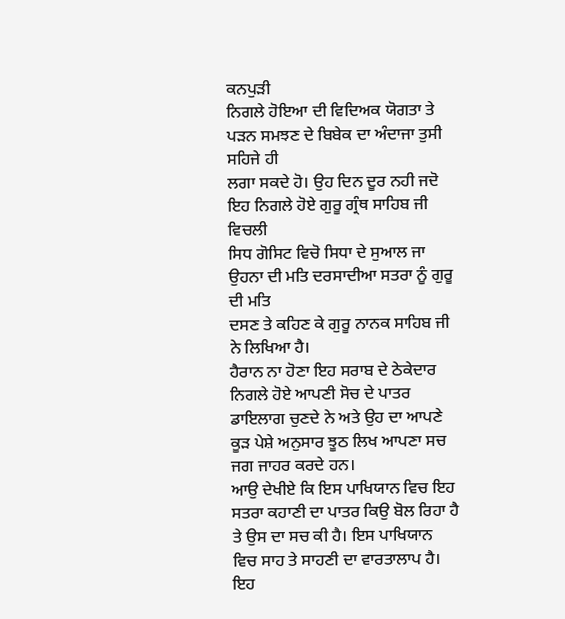ਕਨਪੁੜੀ
ਨਿਗਲੇ ਹੋਇਆ ਦੀ ਵਿਦਿਅਕ ਯੋਗਤਾ ਤੇ ਪੜਨ ਸਮਝਣ ਦੇ ਬਿਬੇਕ ਦਾ ਅੰਦਾਜਾ ਤੁਸੀ ਸਹਿਜੇ ਹੀ
ਲਗਾ ਸਕਦੇ ਹੋ। ਉਹ ਦਿਨ ਦੂਰ ਨਹੀ ਜਦੋ ਇਹ ਨਿਗਲੇ ਹੋਏ ਗੁਰੂ ਗ੍ਰੰਥ ਸਾਹਿਬ ਜੀ ਵਿਚਲੀ
ਸਿਧ ਗੋਸਿਟ ਵਿਚੋ ਸਿਧਾ ਦੇ ਸੁਆਲ ਜਾ ਉਹਨਾ ਦੀ ਮਤਿ ਦਰਸਾਦੀਆ ਸਤਰਾ ਨੂੰ ਗੁਰੂ ਦੀ ਮਤਿ
ਦਸਣ ਤੇ ਕਹਿਣ ਕੇ ਗੁਰੂ ਨਾਨਕ ਸਾਹਿਬ ਜੀ ਨੇ ਲਿਖਿਆ ਹੈ।
ਹੈਰਾਨ ਨਾ ਹੋਣਾ ਇਹ ਸਰਾਬ ਦੇ ਠੇਕੇਦਾਰ ਨਿਗਲੇ ਹੋਏ ਆਪਣੀ ਸੋਚ ਦੇ ਪਾਤਰ ਡਾਇਲਾਗ ਚੁਣਦੇ ਨੇ ਅਤੇ ਉਹ ਦਾ ਆਪਣੇ ਕੂੜ ਪੇਸ਼ੇ ਅਨੁਸਾਰ ਝੂਠ ਲਿਖ ਆਪਣਾ ਸਚ ਜਗ ਜਾਹਰ ਕਰਦੇ ਹਨ।
ਆਉ ਦੇਖੀਏ ਕਿ ਇਸ ਪਾਖਿਯਾਨ ਵਿਚ ਇਹ ਸਤਰਾ ਕਹਾਣੀ ਦਾ ਪਾਤਰ ਕਿਉ ਬੋਲ ਰਿਹਾ ਹੈ ਤੇ ਉਸ ਦਾ ਸਚ ਕੀ ਹੈ। ਇਸ ਪਾਖਿਯਾਨ ਵਿਚ ਸਾਹ ਤੇ ਸਾਹਣੀ ਦਾ ਵਾਰਤਾਲਾਪ ਹੈ।
ਇਹ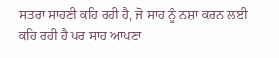ਸਤਰਾ ਸਾਹਣੀ ਕਹਿ ਰਹੀ ਹੈ, ਜੋ ਸਾਹ ਨੂੰ ਨਸ਼ਾ ਕਰਨ ਲਈ ਕਹਿ ਰਹੀ ਹੈ ਪਰ ਸਾਹ ਆਪਣਾ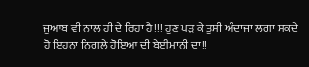ਜੁਆਬ ਵੀ ਨਾਲ ਹੀ ਦੇ ਰਿਹਾ ਹੈ!!! ਹੁਣ ਪੜ ਕੇ ਤੁਸੀ ਅੰਦਾਜਾ ਲਗਾ ਸਕਦੇ ਹੋ ਇਹਨਾ ਨਿਗਲੇ ਹੋਇਆ ਦੀ ਬੇਈਮਾਨੀ ਦਾ!!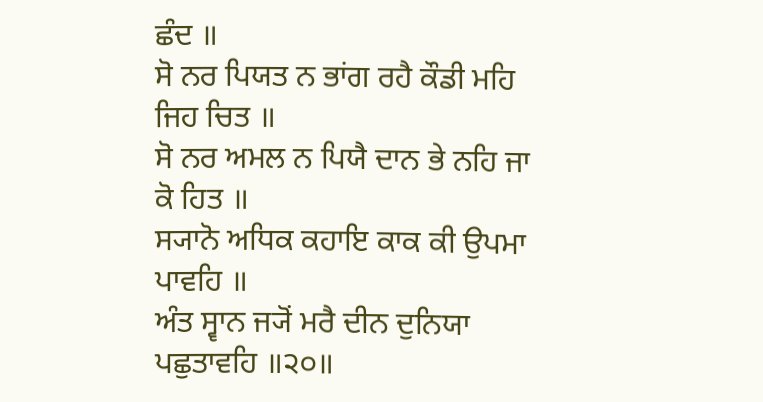ਛੰਦ ॥
ਸੋ ਨਰ ਪਿਯਤ ਨ ਭਾਂਗ ਰਹੈ ਕੌਡੀ ਮਹਿ ਜਿਹ ਚਿਤ ॥
ਸੋ ਨਰ ਅਮਲ ਨ ਪਿਯੈ ਦਾਨ ਭੇ ਨਹਿ ਜਾ ਕੋ ਹਿਤ ॥
ਸ੍ਯਾਨੋ ਅਧਿਕ ਕਹਾਇ ਕਾਕ ਕੀ ਉਪਮਾ ਪਾਵਹਿ ॥
ਅੰਤ ਸ੍ਵਾਨ ਜ੍ਯੋਂ ਮਰੈ ਦੀਨ ਦੁਨਿਯਾ ਪਛੁਤਾਵਹਿ ॥੨੦॥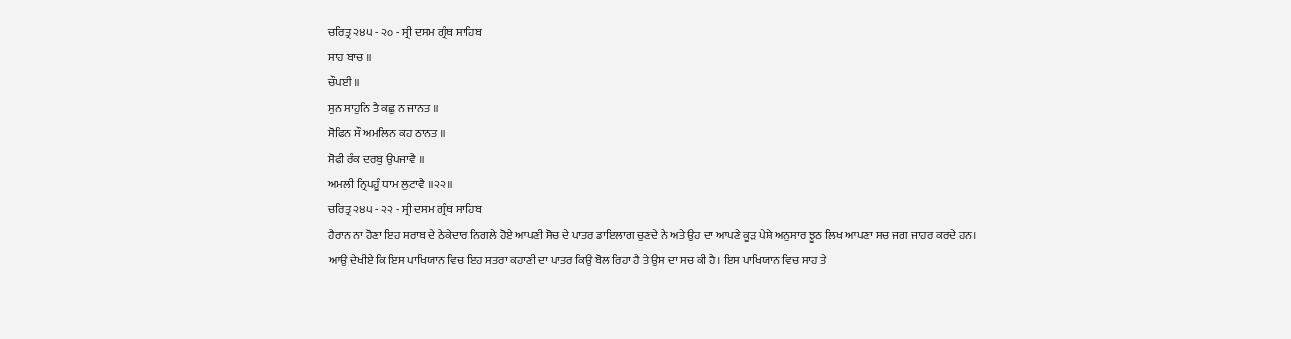ਚਰਿਤ੍ਰ ੨੪੫ - ੨੦ - ਸ੍ਰੀ ਦਸਮ ਗ੍ਰੰਥ ਸਾਹਿਬ
ਸਾਹ ਬਾਚ ॥
ਚੌਪਈ ॥
ਸੁਨ ਸਾਹੁਨਿ ਤੈ ਕਛੁ ਨ ਜਾਨਤ ॥
ਸੋਫਿਨ ਸੌ ਅਮਲਿਨ ਕਹ ਠਾਨਤ ॥
ਸੋਫੀ ਰੰਕ ਦਰਬੁ ਉਪਜਾਵੈ ॥
ਅਮਲੀ ਨ੍ਰਿਪਹੂੰ ਧਾਮ ਲੁਟਾਵੈ ॥੨੨॥
ਚਰਿਤ੍ਰ ੨੪੫ - ੨੨ - ਸ੍ਰੀ ਦਸਮ ਗ੍ਰੰਥ ਸਾਹਿਬ
ਹੈਰਾਨ ਨਾ ਹੋਣਾ ਇਹ ਸਰਾਬ ਦੇ ਠੇਕੇਦਾਰ ਨਿਗਲੇ ਹੋਏ ਆਪਣੀ ਸੋਚ ਦੇ ਪਾਤਰ ਡਾਇਲਾਗ ਚੁਣਦੇ ਨੇ ਅਤੇ ਉਹ ਦਾ ਆਪਣੇ ਕੂੜ ਪੇਸ਼ੇ ਅਨੁਸਾਰ ਝੂਠ ਲਿਖ ਆਪਣਾ ਸਚ ਜਗ ਜਾਹਰ ਕਰਦੇ ਹਨ।
ਆਉ ਦੇਖੀਏ ਕਿ ਇਸ ਪਾਖਿਯਾਨ ਵਿਚ ਇਹ ਸਤਰਾ ਕਹਾਣੀ ਦਾ ਪਾਤਰ ਕਿਉ ਬੋਲ ਰਿਹਾ ਹੈ ਤੇ ਉਸ ਦਾ ਸਚ ਕੀ ਹੈ। ਇਸ ਪਾਖਿਯਾਨ ਵਿਚ ਸਾਹ ਤੇ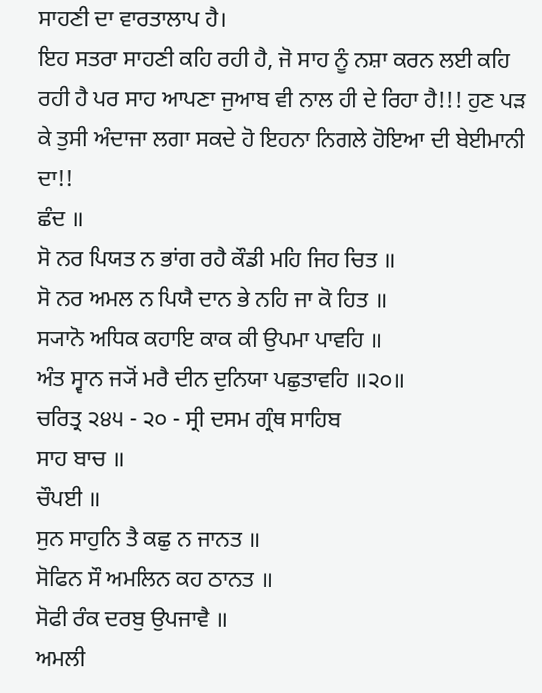ਸਾਹਣੀ ਦਾ ਵਾਰਤਾਲਾਪ ਹੈ।
ਇਹ ਸਤਰਾ ਸਾਹਣੀ ਕਹਿ ਰਹੀ ਹੈ, ਜੋ ਸਾਹ ਨੂੰ ਨਸ਼ਾ ਕਰਨ ਲਈ ਕਹਿ ਰਹੀ ਹੈ ਪਰ ਸਾਹ ਆਪਣਾ ਜੁਆਬ ਵੀ ਨਾਲ ਹੀ ਦੇ ਰਿਹਾ ਹੈ!!! ਹੁਣ ਪੜ ਕੇ ਤੁਸੀ ਅੰਦਾਜਾ ਲਗਾ ਸਕਦੇ ਹੋ ਇਹਨਾ ਨਿਗਲੇ ਹੋਇਆ ਦੀ ਬੇਈਮਾਨੀ ਦਾ!!
ਛੰਦ ॥
ਸੋ ਨਰ ਪਿਯਤ ਨ ਭਾਂਗ ਰਹੈ ਕੌਡੀ ਮਹਿ ਜਿਹ ਚਿਤ ॥
ਸੋ ਨਰ ਅਮਲ ਨ ਪਿਯੈ ਦਾਨ ਭੇ ਨਹਿ ਜਾ ਕੋ ਹਿਤ ॥
ਸ੍ਯਾਨੋ ਅਧਿਕ ਕਹਾਇ ਕਾਕ ਕੀ ਉਪਮਾ ਪਾਵਹਿ ॥
ਅੰਤ ਸ੍ਵਾਨ ਜ੍ਯੋਂ ਮਰੈ ਦੀਨ ਦੁਨਿਯਾ ਪਛੁਤਾਵਹਿ ॥੨੦॥
ਚਰਿਤ੍ਰ ੨੪੫ - ੨੦ - ਸ੍ਰੀ ਦਸਮ ਗ੍ਰੰਥ ਸਾਹਿਬ
ਸਾਹ ਬਾਚ ॥
ਚੌਪਈ ॥
ਸੁਨ ਸਾਹੁਨਿ ਤੈ ਕਛੁ ਨ ਜਾਨਤ ॥
ਸੋਫਿਨ ਸੌ ਅਮਲਿਨ ਕਹ ਠਾਨਤ ॥
ਸੋਫੀ ਰੰਕ ਦਰਬੁ ਉਪਜਾਵੈ ॥
ਅਮਲੀ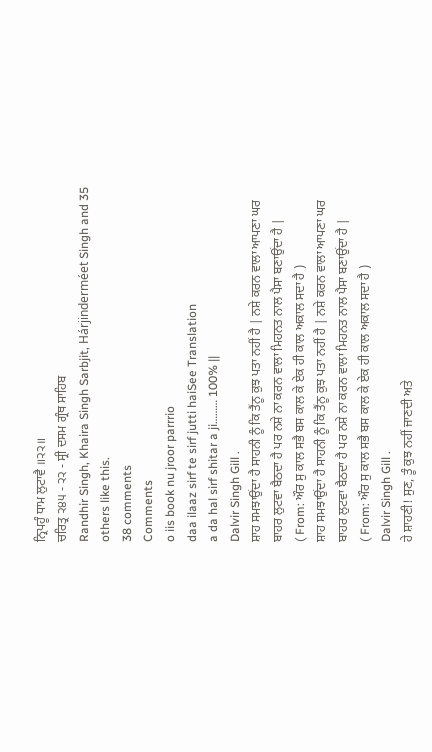ਨ੍ਰਿਪਹੂੰ ਧਾਮ ਲੁਟਾਵੈ ॥੨੨॥
ਚਰਿਤ੍ਰ ੨੪੫ - ੨੨ - ਸ੍ਰੀ ਦਸਮ ਗ੍ਰੰਥ ਸਾਹਿਬ
Randhir Singh, Khaira Singh Sarbjit, Hárjinderméet Singh and 35 others like this.
38 comments
Comments
o iis book nu jroor parrrio
daa ilaaz sirf te sirf jutti haiSee Translation
a da hal sirf shitar a ji……… 100% ||
Dalvir Singh Gill .
ਸ਼ਾਹ ਸਮਝਾਉਂਦਾ ਹੈ ਸਾਹਨੀ ਨੂੰ ਕਿ ਤੈਂਨੂ ਕੁਝ ਪਤਾ ਨਹੀਂ ਹੈ | ਨਸ਼ੇ ਕਰਨ ਵਾਲਾ ਆਪਣਾ ਘਰ ਬਾਹਰ ਲੁਟਵਾ ਬੈਠਦਾ ਹੈ ਪਰ ਨਸ਼ੇ ਨਾ ਕਰਨ ਵਾਲਾ ਮਿਹਨਤ ਨਾਲ ਪੈਸਾ ਬਣਾਉਂਦਾ ਹੈ |
( From: ਔਰ ਸੁ ਕਾਲ ਸਭੈ ਬਸ ਕਾਲ ਕੇ ਏਕ ਹੀ ਕਾਲ ਅਕਾਲ ਸਦਾ ਹੈ )
ਸ਼ਾਹ ਸਮਝਾਉਂਦਾ ਹੈ ਸਾਹਨੀ ਨੂੰ ਕਿ ਤੈਂਨੂ ਕੁਝ ਪਤਾ ਨਹੀਂ ਹੈ | ਨਸ਼ੇ ਕਰਨ ਵਾਲਾ ਆਪਣਾ ਘਰ ਬਾਹਰ ਲੁਟਵਾ ਬੈਠਦਾ ਹੈ ਪਰ ਨਸ਼ੇ ਨਾ ਕਰਨ ਵਾਲਾ ਮਿਹਨਤ ਨਾਲ ਪੈਸਾ ਬਣਾਉਂਦਾ ਹੈ |
( From: ਔਰ ਸੁ ਕਾਲ ਸਭੈ ਬਸ ਕਾਲ ਕੇ ਏਕ ਹੀ ਕਾਲ ਅਕਾਲ ਸਦਾ ਹੈ )
Dalvir Singh Gill .
ਹੇ ਸ਼ਾਹਣੀ! ਸੁਣ, ਤੂੰ ਕੁਝ ਨਹੀਂ ਜਾਣਦੀ ਅਤੇ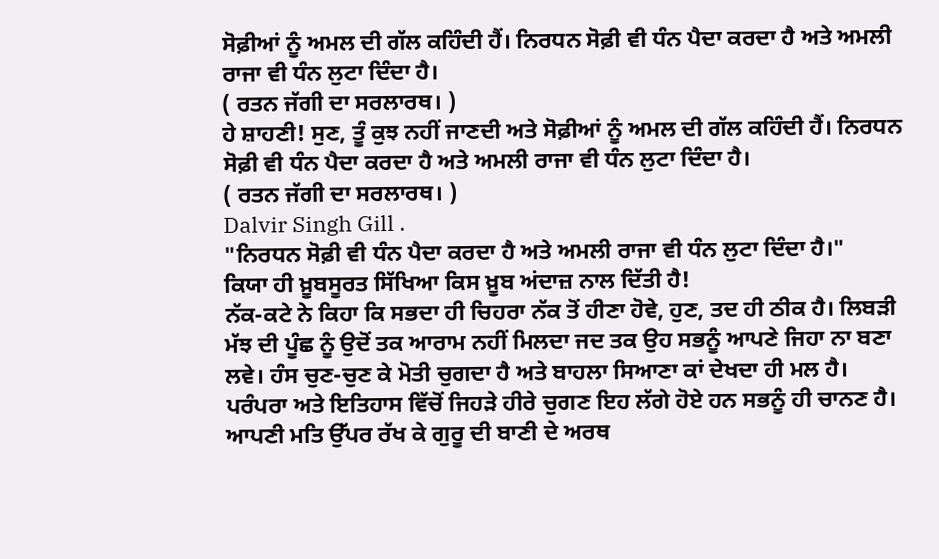ਸੋਫ਼ੀਆਂ ਨੂੰ ਅਮਲ ਦੀ ਗੱਲ ਕਹਿੰਦੀ ਹੈਂ। ਨਿਰਧਨ ਸੋਫ਼ੀ ਵੀ ਧੰਨ ਪੈਦਾ ਕਰਦਾ ਹੈ ਅਤੇ ਅਮਲੀ ਰਾਜਾ ਵੀ ਧੰਨ ਲੁਟਾ ਦਿੰਦਾ ਹੈ।
( ਰਤਨ ਜੱਗੀ ਦਾ ਸਰਲਾਰਥ। )
ਹੇ ਸ਼ਾਹਣੀ! ਸੁਣ, ਤੂੰ ਕੁਝ ਨਹੀਂ ਜਾਣਦੀ ਅਤੇ ਸੋਫ਼ੀਆਂ ਨੂੰ ਅਮਲ ਦੀ ਗੱਲ ਕਹਿੰਦੀ ਹੈਂ। ਨਿਰਧਨ ਸੋਫ਼ੀ ਵੀ ਧੰਨ ਪੈਦਾ ਕਰਦਾ ਹੈ ਅਤੇ ਅਮਲੀ ਰਾਜਾ ਵੀ ਧੰਨ ਲੁਟਾ ਦਿੰਦਾ ਹੈ।
( ਰਤਨ ਜੱਗੀ ਦਾ ਸਰਲਾਰਥ। )
Dalvir Singh Gill .
"ਨਿਰਧਨ ਸੋਫ਼ੀ ਵੀ ਧੰਨ ਪੈਦਾ ਕਰਦਾ ਹੈ ਅਤੇ ਅਮਲੀ ਰਾਜਾ ਵੀ ਧੰਨ ਲੁਟਾ ਦਿੰਦਾ ਹੈ।"
ਕਿਯਾ ਹੀ ਖ਼ੂਬਸੂਰਤ ਸਿੱਖਿਆ ਕਿਸ ਖ਼ੂਬ ਅਂਦਾਜ਼ ਨਾਲ ਦਿੱਤੀ ਹੈ!
ਨੱਕ-ਕਟੇ ਨੇ ਕਿਹਾ ਕਿ ਸਭਦਾ ਹੀ ਚਿਹਰਾ ਨੱਕ ਤੋਂ ਹੀਣਾ ਹੋਵੇ, ਹੁਣ, ਤਦ ਹੀ ਠੀਕ ਹੈ। ਲਿਬੜੀ ਮੱਝ ਦੀ ਪੂੰਛ ਨੂੰ ਉਦੋਂ ਤਕ ਆਰਾਮ ਨਹੀਂ ਮਿਲਦਾ ਜਦ ਤਕ ਉਹ ਸਭਨੂੰ ਆਪਣੇ ਜਿਹਾ ਨਾ ਬਣਾ ਲਵੇ। ਹੰਸ ਚੁਣ-ਚੁਣ ਕੇ ਮੋਤੀ ਚੁਗਦਾ ਹੈ ਅਤੇ ਬਾਹਲਾ ਸਿਆਣਾ ਕਾਂ ਦੇਖਦਾ ਹੀ ਮਲ ਹੈ।
ਪਰੰਪਰਾ ਅਤੇ ਇਤਿਹਾਸ ਵਿੱਚੋਂ ਜਿਹੜੇ ਹੀਰੇ ਚੁਗਣ ਇਹ ਲੱਗੇ ਹੋਏ ਹਨ ਸਭਨੂੰ ਹੀ ਚਾਨਣ ਹੈ। ਆਪਣੀ ਮਤਿ ਉੱਪਰ ਰੱਖ ਕੇ ਗੁਰੂ ਦੀ ਬਾਣੀ ਦੇ ਅਰਥ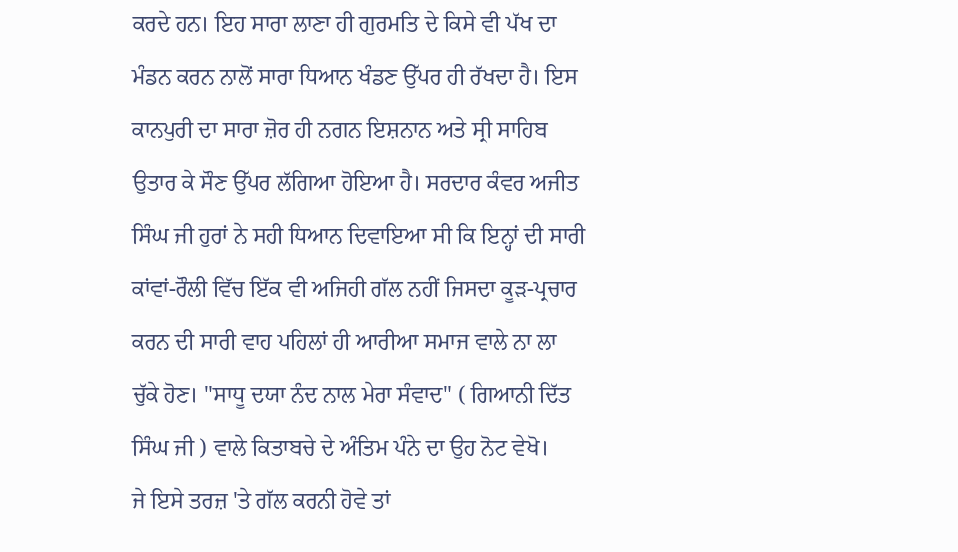ਕਰਦੇ ਹਨ। ਇਹ ਸਾਰਾ ਲਾਣਾ ਹੀ ਗੁਰਮਤਿ ਦੇ ਕਿਸੇ ਵੀ ਪੱਖ ਦਾ ਮੰਡਨ ਕਰਨ ਨਾਲੋਂ ਸਾਰਾ ਧਿਆਨ ਖੰਡਣ ਉੱਪਰ ਹੀ ਰੱਖਦਾ ਹੈ। ਇਸ ਕਾਨਪੁਰੀ ਦਾ ਸਾਰਾ ਜ਼ੋਰ ਹੀ ਨਗਨ ਇਸ਼ਨਾਨ ਅਤੇ ਸ੍ਰੀ ਸਾਹਿਬ ਉਤਾਰ ਕੇ ਸੌਣ ਉੱਪਰ ਲੱਗਿਆ ਹੋਇਆ ਹੈ। ਸਰਦਾਰ ਕੰਵਰ ਅਜੀਤ ਸਿੰਘ ਜੀ ਹੁਰਾਂ ਨੇ ਸਹੀ ਧਿਆਨ ਦਿਵਾਇਆ ਸੀ ਕਿ ਇਨ੍ਹਾਂ ਦੀ ਸਾਰੀ ਕਾਂਵਾਂ-ਰੌਲੀ ਵਿੱਚ ਇੱਕ ਵੀ ਅਜਿਹੀ ਗੱਲ ਨਹੀਂ ਜਿਸਦਾ ਕੂੜ-ਪ੍ਰਚਾਰ ਕਰਨ ਦੀ ਸਾਰੀ ਵਾਹ ਪਹਿਲਾਂ ਹੀ ਆਰੀਆ ਸਮਾਜ ਵਾਲੇ ਨਾ ਲਾ ਚੁੱਕੇ ਹੋਣ। "ਸਾਧੂ ਦਯਾ ਨੰਦ ਨਾਲ ਮੇਰਾ ਸੰਵਾਦ" ( ਗਿਆਨੀ ਦਿੱਤ ਸਿੰਘ ਜੀ ) ਵਾਲੇ ਕਿਤਾਬਚੇ ਦੇ ਅੰਤਿਮ ਪੰਨੇ ਦਾ ਉਹ ਨੋਟ ਵੇਖੋ।
ਜੇ ਇਸੇ ਤਰਜ਼ 'ਤੇ ਗੱਲ ਕਰਨੀ ਹੋਵੇ ਤਾਂ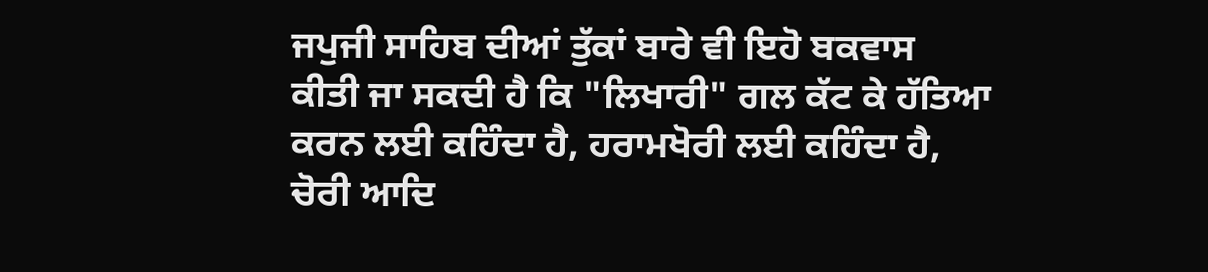ਜਪੁਜੀ ਸਾਹਿਬ ਦੀਆਂ ਤੁੱਕਾਂ ਬਾਰੇ ਵੀ ਇਹੋ ਬਕਵਾਸ ਕੀਤੀ ਜਾ ਸਕਦੀ ਹੈ ਕਿ "ਲਿਖਾਰੀ" ਗਲ ਕੱਟ ਕੇ ਹੱਤਿਆ ਕਰਨ ਲਈ ਕਹਿੰਦਾ ਹੈ, ਹਰਾਮਖੋਰੀ ਲਈ ਕਹਿੰਦਾ ਹੈ, ਚੋਰੀ ਆਦਿ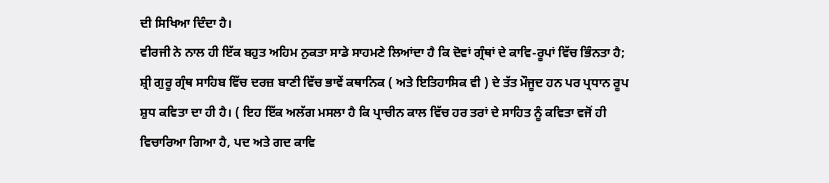ਦੀ ਸਿਖਿਆ ਦਿੰਦਾ ਹੈ।
ਵੀਰਜੀ ਨੇ ਨਾਲ ਹੀ ਇੱਕ ਬਹੁਤ ਅਹਿਮ ਨੁਕਤਾ ਸਾਡੇ ਸਾਹਮਣੇ ਲਿਆਂਦਾ ਹੈ ਕਿ ਦੋਵਾਂ ਗ੍ਰੰਥਾਂ ਦੇ ਕਾਵਿ-ਰੂਪਾਂ ਵਿੱਚ ਭਿੰਨਤਾ ਹੈ; ਸ਼੍ਰੀ ਗੁਰੂ ਗ੍ਰੰਥ ਸਾਹਿਬ ਵਿੱਚ ਦਰਜ਼ ਬਾਣੀ ਵਿੱਚ ਭਾਵੇਂ ਕਥਾਨਿਕ ( ਅਤੇ ਇਤਿਹਾਸਿਕ ਵੀ ) ਦੇ ਤੱਤ ਮੌਜੂਦ ਹਨ ਪਰ ਪ੍ਰਧਾਨ ਰੂਪ ਸ਼ੁਧ ਕਵਿਤਾ ਦਾ ਹੀ ਹੈ। ( ਇਹ ਇੱਕ ਅਲੱਗ ਮਸਲਾ ਹੈ ਕਿ ਪ੍ਰਾਚੀਨ ਕਾਲ ਵਿੱਚ ਹਰ ਤਰਾਂ ਦੇ ਸਾਹਿਤ ਨੂੰ ਕਵਿਤਾ ਵਜੋਂ ਹੀ ਵਿਚਾਰਿਆ ਗਿਆ ਹੈ, ਪਦ ਅਤੇ ਗਦ ਕਾਵਿ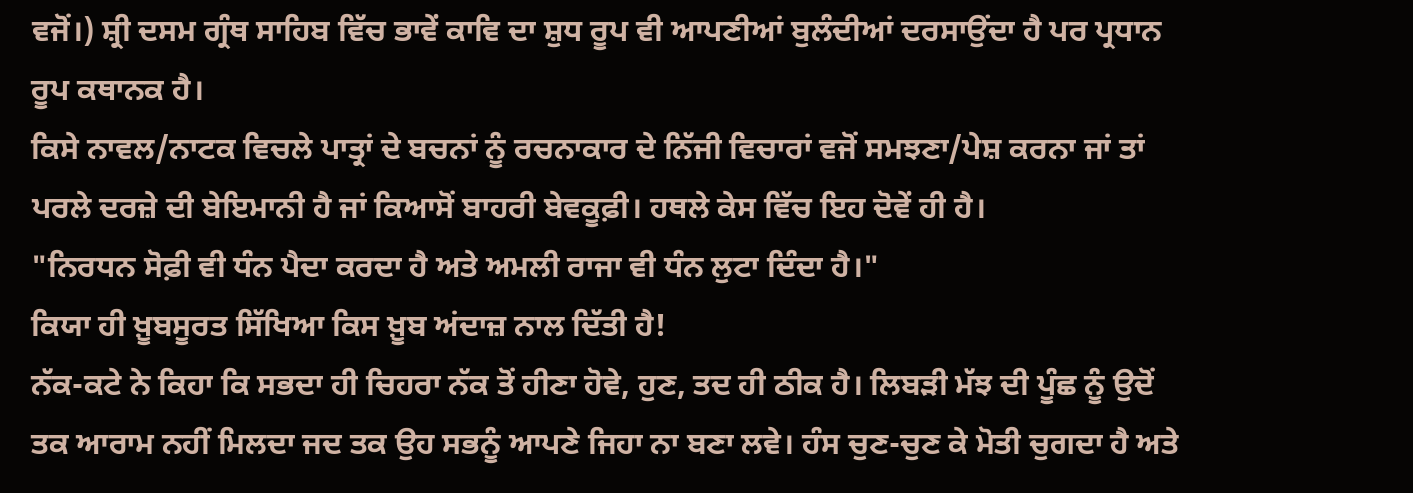ਵਜੋਂ।) ਸ਼੍ਰੀ ਦਸਮ ਗ੍ਰੰਥ ਸਾਹਿਬ ਵਿੱਚ ਭਾਵੇਂ ਕਾਵਿ ਦਾ ਸ਼ੁਧ ਰੂਪ ਵੀ ਆਪਣੀਆਂ ਬੁਲੰਦੀਆਂ ਦਰਸਾਉਂਦਾ ਹੈ ਪਰ ਪ੍ਰਧਾਨ ਰੂਪ ਕਥਾਨਕ ਹੈ।
ਕਿਸੇ ਨਾਵਲ/ਨਾਟਕ ਵਿਚਲੇ ਪਾਤ੍ਰਾਂ ਦੇ ਬਚਨਾਂ ਨੂੰ ਰਚਨਾਕਾਰ ਦੇ ਨਿੱਜੀ ਵਿਚਾਰਾਂ ਵਜੋਂ ਸਮਝਣਾ/ਪੇਸ਼ ਕਰਨਾ ਜਾਂ ਤਾਂ ਪਰਲੇ ਦਰਜ਼ੇ ਦੀ ਬੇਇਮਾਨੀ ਹੈ ਜਾਂ ਕਿਆਸੋਂ ਬਾਹਰੀ ਬੇਵਕੂਫ਼ੀ। ਹਥਲੇ ਕੇਸ ਵਿੱਚ ਇਹ ਦੋਵੇਂ ਹੀ ਹੈ।
"ਨਿਰਧਨ ਸੋਫ਼ੀ ਵੀ ਧੰਨ ਪੈਦਾ ਕਰਦਾ ਹੈ ਅਤੇ ਅਮਲੀ ਰਾਜਾ ਵੀ ਧੰਨ ਲੁਟਾ ਦਿੰਦਾ ਹੈ।"
ਕਿਯਾ ਹੀ ਖ਼ੂਬਸੂਰਤ ਸਿੱਖਿਆ ਕਿਸ ਖ਼ੂਬ ਅਂਦਾਜ਼ ਨਾਲ ਦਿੱਤੀ ਹੈ!
ਨੱਕ-ਕਟੇ ਨੇ ਕਿਹਾ ਕਿ ਸਭਦਾ ਹੀ ਚਿਹਰਾ ਨੱਕ ਤੋਂ ਹੀਣਾ ਹੋਵੇ, ਹੁਣ, ਤਦ ਹੀ ਠੀਕ ਹੈ। ਲਿਬੜੀ ਮੱਝ ਦੀ ਪੂੰਛ ਨੂੰ ਉਦੋਂ ਤਕ ਆਰਾਮ ਨਹੀਂ ਮਿਲਦਾ ਜਦ ਤਕ ਉਹ ਸਭਨੂੰ ਆਪਣੇ ਜਿਹਾ ਨਾ ਬਣਾ ਲਵੇ। ਹੰਸ ਚੁਣ-ਚੁਣ ਕੇ ਮੋਤੀ ਚੁਗਦਾ ਹੈ ਅਤੇ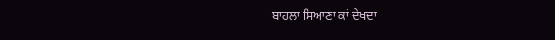ਬਾਹਲਾ ਸਿਆਣਾ ਕਾਂ ਦੇਖਦਾ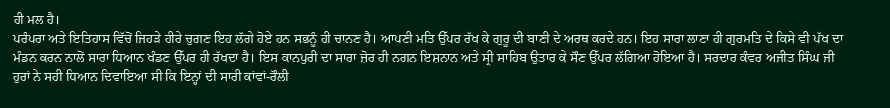ਹੀ ਮਲ ਹੈ।
ਪਰੰਪਰਾ ਅਤੇ ਇਤਿਹਾਸ ਵਿੱਚੋਂ ਜਿਹੜੇ ਹੀਰੇ ਚੁਗਣ ਇਹ ਲੱਗੇ ਹੋਏ ਹਨ ਸਭਨੂੰ ਹੀ ਚਾਨਣ ਹੈ। ਆਪਣੀ ਮਤਿ ਉੱਪਰ ਰੱਖ ਕੇ ਗੁਰੂ ਦੀ ਬਾਣੀ ਦੇ ਅਰਥ ਕਰਦੇ ਹਨ। ਇਹ ਸਾਰਾ ਲਾਣਾ ਹੀ ਗੁਰਮਤਿ ਦੇ ਕਿਸੇ ਵੀ ਪੱਖ ਦਾ ਮੰਡਨ ਕਰਨ ਨਾਲੋਂ ਸਾਰਾ ਧਿਆਨ ਖੰਡਣ ਉੱਪਰ ਹੀ ਰੱਖਦਾ ਹੈ। ਇਸ ਕਾਨਪੁਰੀ ਦਾ ਸਾਰਾ ਜ਼ੋਰ ਹੀ ਨਗਨ ਇਸ਼ਨਾਨ ਅਤੇ ਸ੍ਰੀ ਸਾਹਿਬ ਉਤਾਰ ਕੇ ਸੌਣ ਉੱਪਰ ਲੱਗਿਆ ਹੋਇਆ ਹੈ। ਸਰਦਾਰ ਕੰਵਰ ਅਜੀਤ ਸਿੰਘ ਜੀ ਹੁਰਾਂ ਨੇ ਸਹੀ ਧਿਆਨ ਦਿਵਾਇਆ ਸੀ ਕਿ ਇਨ੍ਹਾਂ ਦੀ ਸਾਰੀ ਕਾਂਵਾਂ-ਰੌਲੀ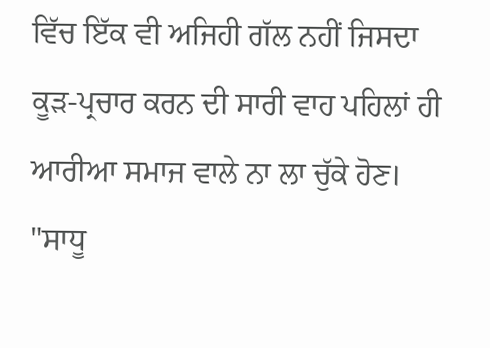ਵਿੱਚ ਇੱਕ ਵੀ ਅਜਿਹੀ ਗੱਲ ਨਹੀਂ ਜਿਸਦਾ ਕੂੜ-ਪ੍ਰਚਾਰ ਕਰਨ ਦੀ ਸਾਰੀ ਵਾਹ ਪਹਿਲਾਂ ਹੀ ਆਰੀਆ ਸਮਾਜ ਵਾਲੇ ਨਾ ਲਾ ਚੁੱਕੇ ਹੋਣ। "ਸਾਧੂ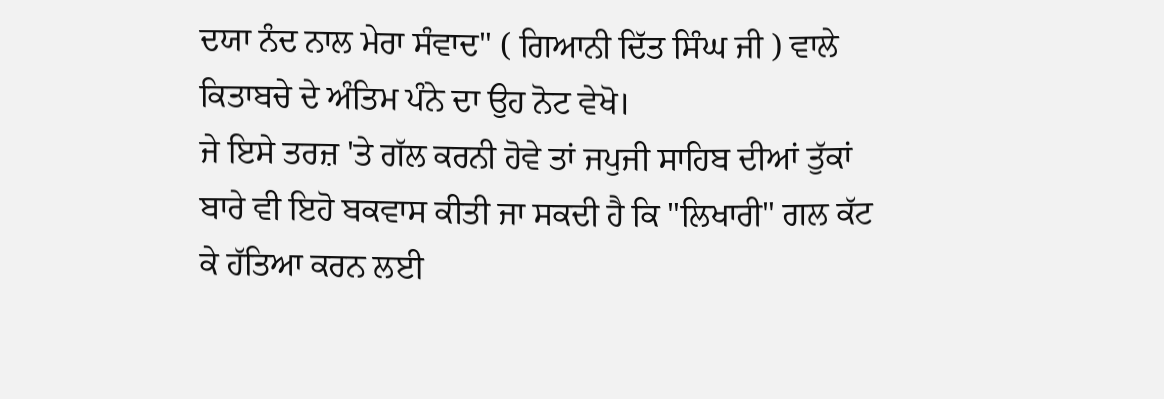ਦਯਾ ਨੰਦ ਨਾਲ ਮੇਰਾ ਸੰਵਾਦ" ( ਗਿਆਨੀ ਦਿੱਤ ਸਿੰਘ ਜੀ ) ਵਾਲੇ ਕਿਤਾਬਚੇ ਦੇ ਅੰਤਿਮ ਪੰਨੇ ਦਾ ਉਹ ਨੋਟ ਵੇਖੋ।
ਜੇ ਇਸੇ ਤਰਜ਼ 'ਤੇ ਗੱਲ ਕਰਨੀ ਹੋਵੇ ਤਾਂ ਜਪੁਜੀ ਸਾਹਿਬ ਦੀਆਂ ਤੁੱਕਾਂ ਬਾਰੇ ਵੀ ਇਹੋ ਬਕਵਾਸ ਕੀਤੀ ਜਾ ਸਕਦੀ ਹੈ ਕਿ "ਲਿਖਾਰੀ" ਗਲ ਕੱਟ ਕੇ ਹੱਤਿਆ ਕਰਨ ਲਈ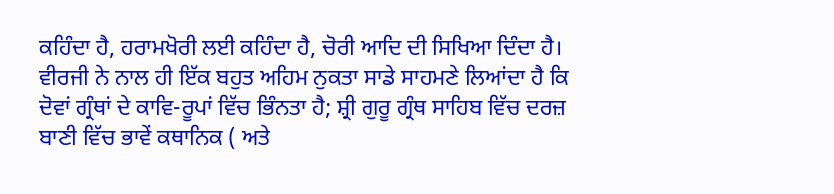ਕਹਿੰਦਾ ਹੈ, ਹਰਾਮਖੋਰੀ ਲਈ ਕਹਿੰਦਾ ਹੈ, ਚੋਰੀ ਆਦਿ ਦੀ ਸਿਖਿਆ ਦਿੰਦਾ ਹੈ।
ਵੀਰਜੀ ਨੇ ਨਾਲ ਹੀ ਇੱਕ ਬਹੁਤ ਅਹਿਮ ਨੁਕਤਾ ਸਾਡੇ ਸਾਹਮਣੇ ਲਿਆਂਦਾ ਹੈ ਕਿ ਦੋਵਾਂ ਗ੍ਰੰਥਾਂ ਦੇ ਕਾਵਿ-ਰੂਪਾਂ ਵਿੱਚ ਭਿੰਨਤਾ ਹੈ; ਸ਼੍ਰੀ ਗੁਰੂ ਗ੍ਰੰਥ ਸਾਹਿਬ ਵਿੱਚ ਦਰਜ਼ ਬਾਣੀ ਵਿੱਚ ਭਾਵੇਂ ਕਥਾਨਿਕ ( ਅਤੇ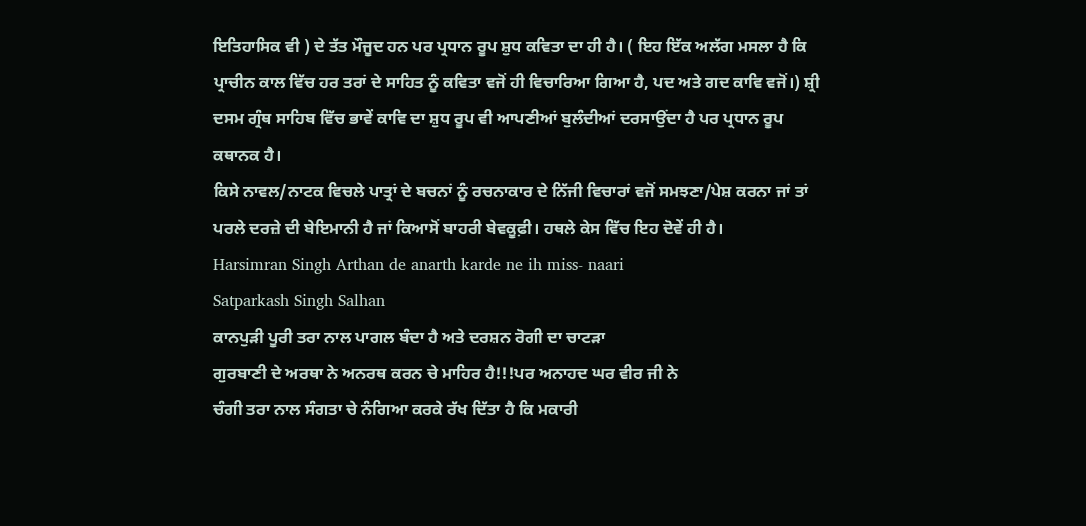ਇਤਿਹਾਸਿਕ ਵੀ ) ਦੇ ਤੱਤ ਮੌਜੂਦ ਹਨ ਪਰ ਪ੍ਰਧਾਨ ਰੂਪ ਸ਼ੁਧ ਕਵਿਤਾ ਦਾ ਹੀ ਹੈ। ( ਇਹ ਇੱਕ ਅਲੱਗ ਮਸਲਾ ਹੈ ਕਿ ਪ੍ਰਾਚੀਨ ਕਾਲ ਵਿੱਚ ਹਰ ਤਰਾਂ ਦੇ ਸਾਹਿਤ ਨੂੰ ਕਵਿਤਾ ਵਜੋਂ ਹੀ ਵਿਚਾਰਿਆ ਗਿਆ ਹੈ, ਪਦ ਅਤੇ ਗਦ ਕਾਵਿ ਵਜੋਂ।) ਸ਼੍ਰੀ ਦਸਮ ਗ੍ਰੰਥ ਸਾਹਿਬ ਵਿੱਚ ਭਾਵੇਂ ਕਾਵਿ ਦਾ ਸ਼ੁਧ ਰੂਪ ਵੀ ਆਪਣੀਆਂ ਬੁਲੰਦੀਆਂ ਦਰਸਾਉਂਦਾ ਹੈ ਪਰ ਪ੍ਰਧਾਨ ਰੂਪ ਕਥਾਨਕ ਹੈ।
ਕਿਸੇ ਨਾਵਲ/ਨਾਟਕ ਵਿਚਲੇ ਪਾਤ੍ਰਾਂ ਦੇ ਬਚਨਾਂ ਨੂੰ ਰਚਨਾਕਾਰ ਦੇ ਨਿੱਜੀ ਵਿਚਾਰਾਂ ਵਜੋਂ ਸਮਝਣਾ/ਪੇਸ਼ ਕਰਨਾ ਜਾਂ ਤਾਂ ਪਰਲੇ ਦਰਜ਼ੇ ਦੀ ਬੇਇਮਾਨੀ ਹੈ ਜਾਂ ਕਿਆਸੋਂ ਬਾਹਰੀ ਬੇਵਕੂਫ਼ੀ। ਹਥਲੇ ਕੇਸ ਵਿੱਚ ਇਹ ਦੋਵੇਂ ਹੀ ਹੈ।
Harsimran Singh Arthan de anarth karde ne ih miss- naari
Satparkash Singh Salhan
ਕਾਨਪੁੜੀ ਪੂਰੀ ਤਰਾ ਨਾਲ ਪਾਗਲ ਬੰਦਾ ਹੈ ਅਤੇ ਦਰਸ਼ਨ ਰੋਗੀ ਦਾ ਚਾਟੜਾ
ਗੁਰਬਾਣੀ ਦੇ ਅਰਥਾ ਨੇ ਅਨਰਥ ਕਰਨ ਚੇ ਮਾਹਿਰ ਹੈ!!!ਪਰ ਅਨਾਹਦ ਘਰ ਵੀਰ ਜੀ ਨੇ
ਚੰਗੀ ਤਰਾ ਨਾਲ ਸੰਗਤਾ ਚੇ ਨੰਗਿਆ ਕਰਕੇ ਰੱਖ ਦਿੱਤਾ ਹੈ ਕਿ ਮਕਾਰੀ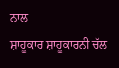ਨਾਲ
ਸ਼ਾਹੂਕਾਰ ਸ਼ਾਹੂਕਾਰਨੀ ਚੱਲ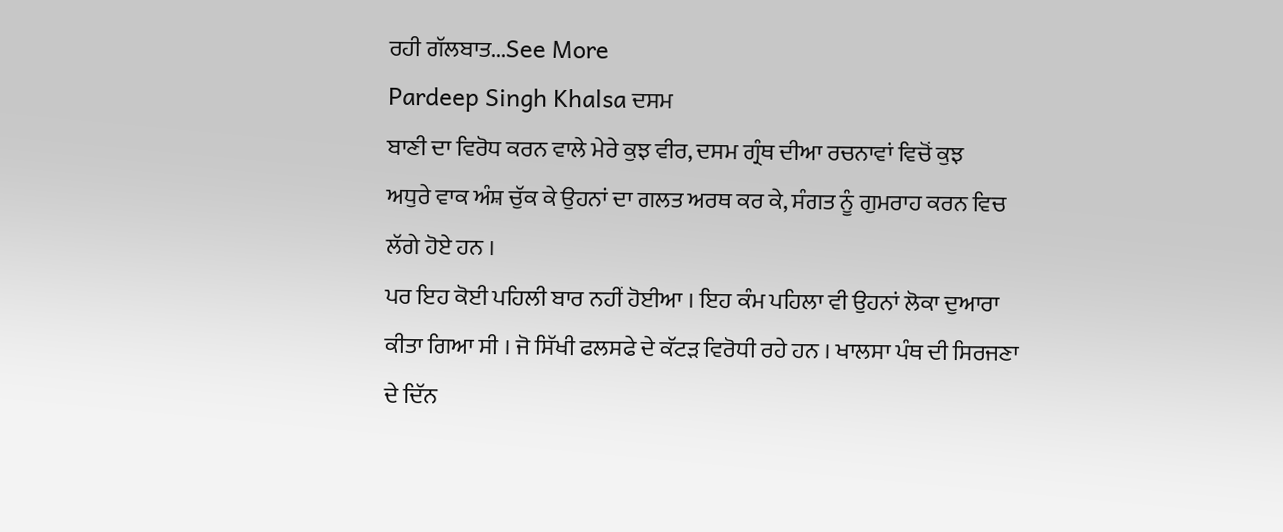ਰਹੀ ਗੱਲਬਾਤ...See More
Pardeep Singh Khalsa ਦਸਮ
ਬਾਣੀ ਦਾ ਵਿਰੋਧ ਕਰਨ ਵਾਲੇ ਮੇਰੇ ਕੁਝ ਵੀਰ, ਦਸਮ ਗ੍ਰੰਥ ਦੀਆ ਰਚਨਾਵਾਂ ਵਿਚੋਂ ਕੁਝ
ਅਧੁਰੇ ਵਾਕ ਅੰਸ਼ ਚੁੱਕ ਕੇ ਉਹਨਾਂ ਦਾ ਗਲਤ ਅਰਥ ਕਰ ਕੇ, ਸੰਗਤ ਨੂੰ ਗੁਮਰਾਹ ਕਰਨ ਵਿਚ
ਲੱਗੇ ਹੋਏ ਹਨ ।
ਪਰ ਇਹ ਕੋਈ ਪਹਿਲੀ ਬਾਰ ਨਹੀਂ ਹੋਈਆ । ਇਹ ਕੰਮ ਪਹਿਲਾ ਵੀ ਉਹਨਾਂ ਲੋਕਾ ਦੁਆਰਾ ਕੀਤਾ ਗਿਆ ਸੀ । ਜੋ ਸਿੱਖੀ ਫਲਸਫੇ ਦੇ ਕੱਟੜ ਵਿਰੋਧੀ ਰਹੇ ਹਨ । ਖਾਲਸਾ ਪੰਥ ਦੀ ਸਿਰਜਣਾ ਦੇ ਦਿੱਨ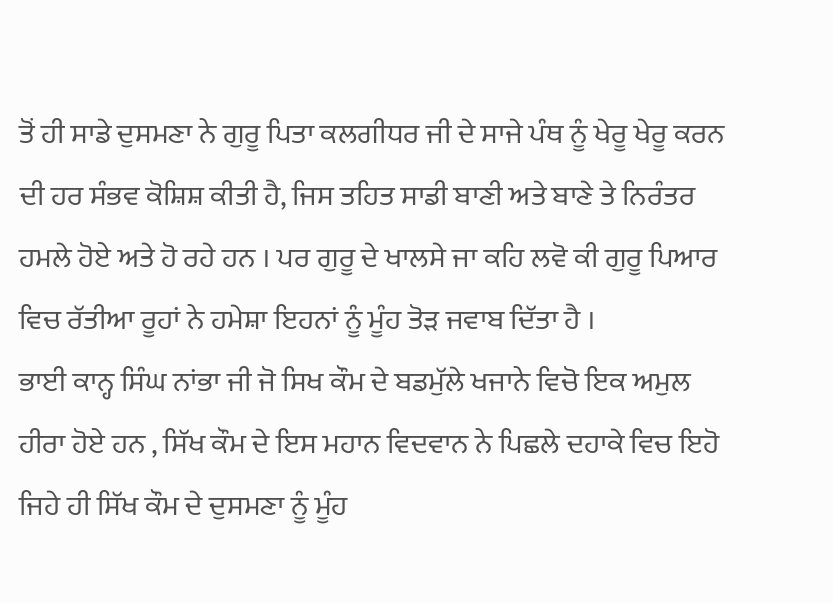ਤੋਂ ਹੀ ਸਾਡੇ ਦੁਸਮਣਾ ਨੇ ਗੁਰੂ ਪਿਤਾ ਕਲਗੀਧਰ ਜੀ ਦੇ ਸਾਜੇ ਪੰਥ ਨੂੰ ਖੇਰੂ ਖੇਰੂ ਕਰਨ ਦੀ ਹਰ ਸੰਭਵ ਕੋਸ਼ਿਸ਼ ਕੀਤੀ ਹੈ, ਜਿਸ ਤਹਿਤ ਸਾਡੀ ਬਾਣੀ ਅਤੇ ਬਾਣੇ ਤੇ ਨਿਰੰਤਰ ਹਮਲੇ ਹੋਏ ਅਤੇ ਹੋ ਰਹੇ ਹਨ । ਪਰ ਗੁਰੂ ਦੇ ਖਾਲਸੇ ਜਾ ਕਹਿ ਲਵੋ ਕੀ ਗੁਰੂ ਪਿਆਰ ਵਿਚ ਰੱਤੀਆ ਰੂਹਾਂ ਨੇ ਹਮੇਸ਼ਾ ਇਹਨਾਂ ਨੂੰ ਮੂੰਹ ਤੋੜ ਜਵਾਬ ਦਿੱਤਾ ਹੈ ।
ਭਾਈ ਕਾਨ੍ਹ ਸਿੰਘ ਨਾਂਭਾ ਜੀ ਜੋ ਸਿਖ ਕੌਮ ਦੇ ਬਡਮੁੱਲੇ ਖਜਾਨੇ ਵਿਚੋ ਇਕ ਅਮੁਲ ਹੀਰਾ ਹੋਏ ਹਨ , ਸਿੱਖ ਕੌਮ ਦੇ ਇਸ ਮਹਾਨ ਵਿਦਵਾਨ ਨੇ ਪਿਛਲੇ ਦਹਾਕੇ ਵਿਚ ਇਹੋ ਜਿਹੇ ਹੀ ਸਿੱਖ ਕੌਮ ਦੇ ਦੁਸਮਣਾ ਨੂੰ ਮੂੰਹ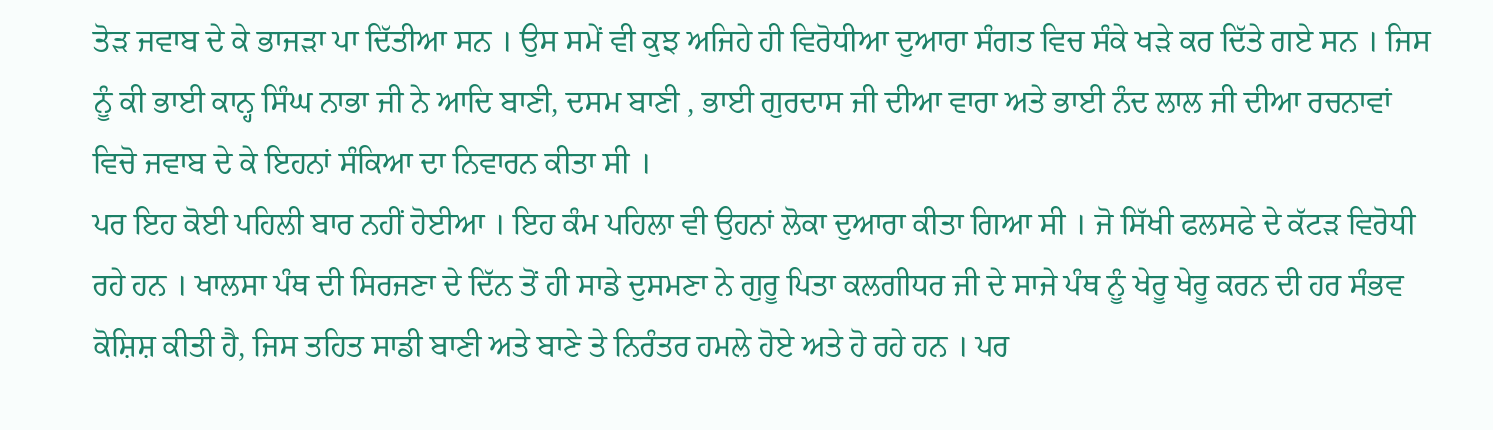ਤੋੜ ਜਵਾਬ ਦੇ ਕੇ ਭਾਜੜਾ ਪਾ ਦਿੱਤੀਆ ਸਨ । ਉਸ ਸਮੇਂ ਵੀ ਕੁਝ ਅਜਿਹੇ ਹੀ ਵਿਰੋਧੀਆ ਦੁਆਰਾ ਸੰਗਤ ਵਿਚ ਸੰਕੇ ਖੜੇ ਕਰ ਦਿੱਤੇ ਗਏ ਸਨ । ਜਿਸ ਨੂੰ ਕੀ ਭਾਈ ਕਾਨ੍ਹ ਸਿੰਘ ਨਾਭਾ ਜੀ ਨੇ ਆਦਿ ਬਾਣੀ, ਦਸਮ ਬਾਣੀ , ਭਾਈ ਗੁਰਦਾਸ ਜੀ ਦੀਆ ਵਾਰਾ ਅਤੇ ਭਾਈ ਨੰਦ ਲਾਲ ਜੀ ਦੀਆ ਰਚਨਾਵਾਂ ਵਿਚੋ ਜਵਾਬ ਦੇ ਕੇ ਇਹਨਾਂ ਸੰਕਿਆ ਦਾ ਨਿਵਾਰਨ ਕੀਤਾ ਸੀ ।
ਪਰ ਇਹ ਕੋਈ ਪਹਿਲੀ ਬਾਰ ਨਹੀਂ ਹੋਈਆ । ਇਹ ਕੰਮ ਪਹਿਲਾ ਵੀ ਉਹਨਾਂ ਲੋਕਾ ਦੁਆਰਾ ਕੀਤਾ ਗਿਆ ਸੀ । ਜੋ ਸਿੱਖੀ ਫਲਸਫੇ ਦੇ ਕੱਟੜ ਵਿਰੋਧੀ ਰਹੇ ਹਨ । ਖਾਲਸਾ ਪੰਥ ਦੀ ਸਿਰਜਣਾ ਦੇ ਦਿੱਨ ਤੋਂ ਹੀ ਸਾਡੇ ਦੁਸਮਣਾ ਨੇ ਗੁਰੂ ਪਿਤਾ ਕਲਗੀਧਰ ਜੀ ਦੇ ਸਾਜੇ ਪੰਥ ਨੂੰ ਖੇਰੂ ਖੇਰੂ ਕਰਨ ਦੀ ਹਰ ਸੰਭਵ ਕੋਸ਼ਿਸ਼ ਕੀਤੀ ਹੈ, ਜਿਸ ਤਹਿਤ ਸਾਡੀ ਬਾਣੀ ਅਤੇ ਬਾਣੇ ਤੇ ਨਿਰੰਤਰ ਹਮਲੇ ਹੋਏ ਅਤੇ ਹੋ ਰਹੇ ਹਨ । ਪਰ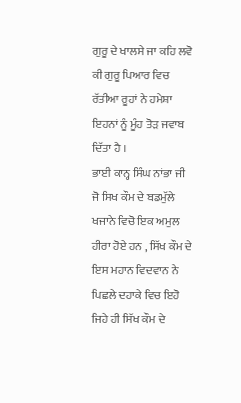ਗੁਰੂ ਦੇ ਖਾਲਸੇ ਜਾ ਕਹਿ ਲਵੋ ਕੀ ਗੁਰੂ ਪਿਆਰ ਵਿਚ ਰੱਤੀਆ ਰੂਹਾਂ ਨੇ ਹਮੇਸ਼ਾ ਇਹਨਾਂ ਨੂੰ ਮੂੰਹ ਤੋੜ ਜਵਾਬ ਦਿੱਤਾ ਹੈ ।
ਭਾਈ ਕਾਨ੍ਹ ਸਿੰਘ ਨਾਂਭਾ ਜੀ ਜੋ ਸਿਖ ਕੌਮ ਦੇ ਬਡਮੁੱਲੇ ਖਜਾਨੇ ਵਿਚੋ ਇਕ ਅਮੁਲ ਹੀਰਾ ਹੋਏ ਹਨ , ਸਿੱਖ ਕੌਮ ਦੇ ਇਸ ਮਹਾਨ ਵਿਦਵਾਨ ਨੇ ਪਿਛਲੇ ਦਹਾਕੇ ਵਿਚ ਇਹੋ ਜਿਹੇ ਹੀ ਸਿੱਖ ਕੌਮ ਦੇ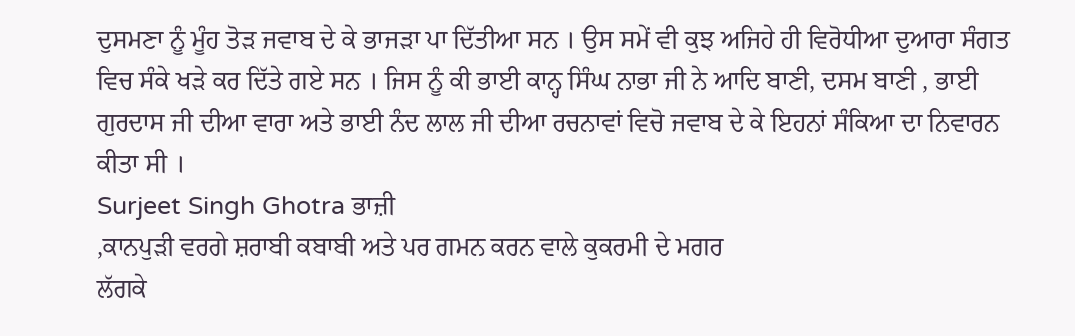ਦੁਸਮਣਾ ਨੂੰ ਮੂੰਹ ਤੋੜ ਜਵਾਬ ਦੇ ਕੇ ਭਾਜੜਾ ਪਾ ਦਿੱਤੀਆ ਸਨ । ਉਸ ਸਮੇਂ ਵੀ ਕੁਝ ਅਜਿਹੇ ਹੀ ਵਿਰੋਧੀਆ ਦੁਆਰਾ ਸੰਗਤ ਵਿਚ ਸੰਕੇ ਖੜੇ ਕਰ ਦਿੱਤੇ ਗਏ ਸਨ । ਜਿਸ ਨੂੰ ਕੀ ਭਾਈ ਕਾਨ੍ਹ ਸਿੰਘ ਨਾਭਾ ਜੀ ਨੇ ਆਦਿ ਬਾਣੀ, ਦਸਮ ਬਾਣੀ , ਭਾਈ ਗੁਰਦਾਸ ਜੀ ਦੀਆ ਵਾਰਾ ਅਤੇ ਭਾਈ ਨੰਦ ਲਾਲ ਜੀ ਦੀਆ ਰਚਨਾਵਾਂ ਵਿਚੋ ਜਵਾਬ ਦੇ ਕੇ ਇਹਨਾਂ ਸੰਕਿਆ ਦਾ ਨਿਵਾਰਨ ਕੀਤਾ ਸੀ ।
Surjeet Singh Ghotra ਭਾਜ਼ੀ
,ਕਾਨਪੁੜੀ ਵਰਗੇ ਸ਼ਰਾਬੀ ਕਬਾਬੀ ਅਤੇ ਪਰ ਗਮਨ ਕਰਨ ਵਾਲੇ ਕੁਕਰਮੀ ਦੇ ਮਗਰ
ਲੱਗਕੇ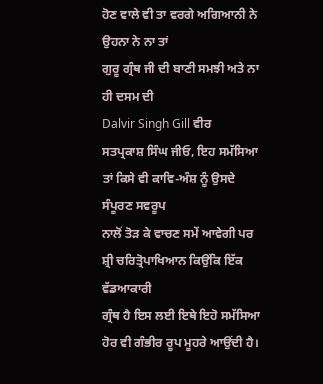ਹੋਣ ਵਾਲੇ ਵੀ ਤਾ ਵਰਗੇ ਅਗਿਆਨੀ ਨੇ ਉਹਨਾ ਨੇ ਨਾ ਤਾਂ
ਗੁਰੂ ਗ੍ਰੰਥ ਜੀ ਦੀ ਬਾਣੀ ਸਮਝੀ ਅਤੇ ਨਾ ਹੀ ਦਸਮ ਦੀ
Dalvir Singh Gill ਵੀਰ
ਸਤਪ੍ਰਕਾਸ਼ ਸਿੰਘ ਜੀਓ, ਇਹ ਸਮੱਸਿਆ ਤਾਂ ਕਿਸੇ ਵੀ ਕਾਵਿ-ਅੰਸ਼ ਨੂੰ ਉਸਦੇ ਸੰਪੂਰਣ ਸਵਰੂਪ
ਨਾਲੋਂ ਤੋੜ ਕੇ ਵਾਚਣ ਸਮੇਂ ਆਵੇਗੀ ਪਰ ਸ਼੍ਰੀ ਚਰਿਤ੍ਰੋਪਾਖਿਆਨ ਕਿਉਂਕਿ ਇੱਕ ਵੱਡਆਕਾਰੀ
ਗ੍ਰੰਥ ਹੈ ਇਸ ਲਈ ਇਥੇ ਇਹੋ ਸਮੱਸਿਆ ਹੋਰ ਵੀ ਗੰਭੀਰ ਰੂਪ ਮੂਹਰੇ ਆਉਂਦੀ ਹੈ।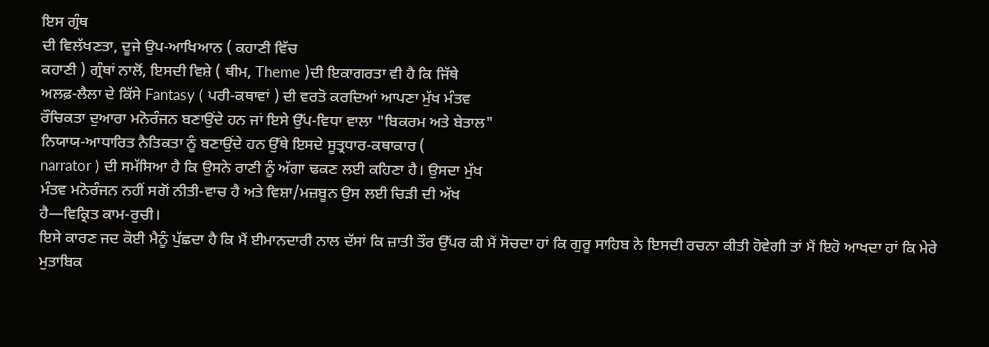ਇਸ ਗ੍ਰੰਥ
ਦੀ ਵਿਲੱਖਣਤਾ, ਦੂਜੇ ਉਪ-ਆਖਿਆਨ ( ਕਹਾਣੀ ਵਿੱਚ
ਕਹਾਣੀ ) ਗ੍ਰੰਥਾਂ ਨਾਲੋਂ, ਇਸਦੀ ਵਿਸ਼ੇ ( ਥੀਮ, Theme )ਦੀ ਇਕਾਗਰਤਾ ਵੀ ਹੈ ਕਿ ਜਿੱਥੇ
ਅਲਫ਼-ਲੈਲਾ ਦੇ ਕਿੱਸੇ Fantasy ( ਪਰੀ-ਕਥਾਵਾਂ ) ਦੀ ਵਰਤੋ ਕਰਦਿਆਂ ਆਪਣਾ ਮੁੱਖ ਮੰਤਵ
ਰੌਚਿਕਤਾ ਦੁਆਰਾ ਮਨੋਰੰਜਨ ਬਣਾਉਂਦੇ ਹਨ ਜਾਂ ਇਸੇ ਉੱਪ-ਵਿਧਾ ਵਾਲਾ "ਬਿਕਰਮ ਅਤੇ ਬੇਤਾਲ"
ਨਿਯਾਯ-ਆਧਾਰਿਤ ਨੈਤਿਕਤਾ ਨੂੰ ਬਣਾਉਂਦੇ ਹਨ ਉੱਥੇ ਇਸਦੇ ਸੂਤ੍ਰਧਾਰ-ਕਥਾਕਾਰ (
narrator ) ਦੀ ਸਮੱਸਿਆ ਹੈ ਕਿ ਉਸਨੇ ਰਾਣੀ ਨੂੰ ਅੱਗਾ ਢਕਣ ਲਈ ਕਹਿਣਾ ਹੈ। ਉਸਦਾ ਮੁੱਖ
ਮੰਤਵ ਮਨੋਰੰਜਨ ਨਹੀਂ ਸਗੋਂ ਨੀਤੀ-ਵਾਚ ਹੈ ਅਤੇ ਵਿਸ਼ਾ/ਮਜ਼ਬੂਨ ਉਸ ਲਈ ਚਿੜੀ ਦੀ ਅੱਖ
ਹੈ—ਵਿਕ੍ਰਿਤ ਕਾਮ-ਰੁਚੀ।
ਇਸੇ ਕਾਰਣ ਜਦ ਕੋਈ ਮੈਨੂੰ ਪੁੱਛਦਾ ਹੈ ਕਿ ਮੈਂ ਈਮਾਨਦਾਰੀ ਨਾਲ ਦੱਸਾਂ ਕਿ ਜ਼ਾਤੀ ਤੌਰ ਉੱਪਰ ਕੀ ਮੈਂ ਸੋਚਦਾ ਹਾਂ ਕਿ ਗੁਰੂ ਸਾਹਿਬ ਨੇ ਇਸਦੀ ਰਚਨਾ ਕੀਤੀ ਹੋਵੇਗੀ ਤਾਂ ਮੈਂ ਇਹੋ ਆਖਦਾ ਹਾਂ ਕਿ ਮੇਰੇ ਮੁਤਾਬਿਕ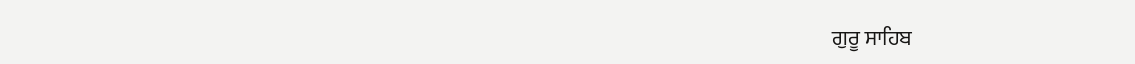ਗੁਰੂ ਸਾਹਿਬ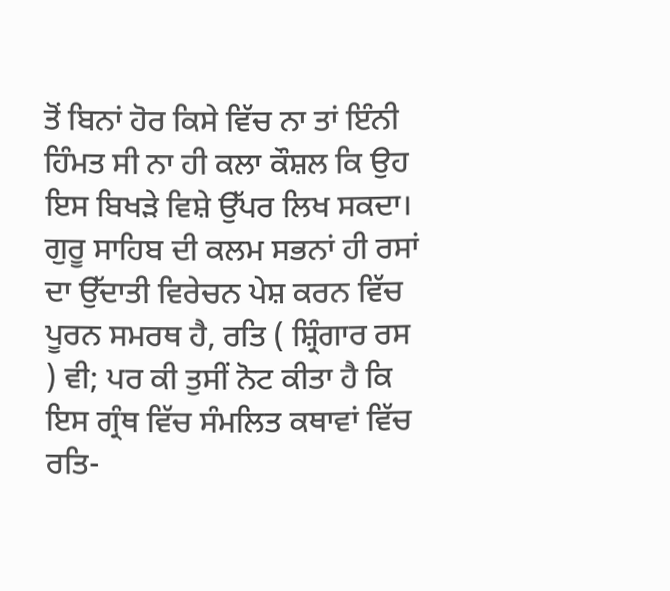ਤੋਂ ਬਿਨਾਂ ਹੋਰ ਕਿਸੇ ਵਿੱਚ ਨਾ ਤਾਂ ਇੰਨੀ ਹਿੰਮਤ ਸੀ ਨਾ ਹੀ ਕਲਾ ਕੌਸ਼ਲ ਕਿ ਉਹ ਇਸ ਬਿਖੜੇ ਵਿਸ਼ੇ ਉੱਪਰ ਲਿਖ ਸਕਦਾ। ਗੁਰੂ ਸਾਹਿਬ ਦੀ ਕਲਮ ਸਭਨਾਂ ਹੀ ਰਸਾਂ ਦਾ ਉੱਦਾਤੀ ਵਿਰੇਚਨ ਪੇਸ਼ ਕਰਨ ਵਿੱਚ ਪੂਰਨ ਸਮਰਥ ਹੈ, ਰਤਿ ( ਸ਼੍ਰਿੰਗਾਰ ਰਸ ) ਵੀ; ਪਰ ਕੀ ਤੁਸੀਂ ਨੋਟ ਕੀਤਾ ਹੈ ਕਿ ਇਸ ਗ੍ਰੰਥ ਵਿੱਚ ਸੰਮਲਿਤ ਕਥਾਵਾਂ ਵਿੱਚ ਰਤਿ-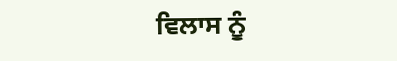ਵਿਲਾਸ ਨੂੰ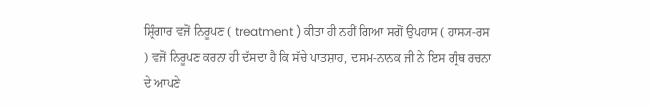ਸ਼੍ਰਿੰਗਾਰ ਵਜੋਂ ਨਿਰੂਪਣ ( treatment ) ਕੀਤਾ ਹੀ ਨਹੀਂ ਗਿਆ ਸਗੋਂ ਉਪਹਾਸ ( ਹਾਸ੍ਯ-ਰਸ ) ਵਜੋਂ ਨਿਰੂਪਣ ਕਰਨਾ ਹੀ ਦੱਸਦਾ ਹੈ ਕਿ ਸੱਚੇ ਪਾਤਸ਼ਾਹ, ਦਸਮ-ਨਾਨਕ ਜੀ ਨੇ ਇਸ ਗ੍ਰੰਥ ਰਚਨਾ ਦੇ ਆਪਣੇ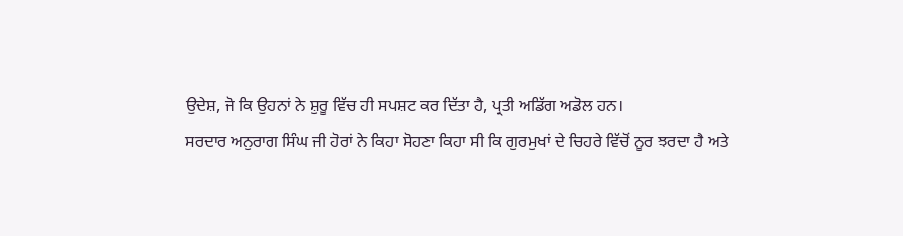ਉਦੇਸ਼, ਜੋ ਕਿ ਉਹਨਾਂ ਨੇ ਸ਼ੁਰੂ ਵਿੱਚ ਹੀ ਸਪਸ਼ਟ ਕਰ ਦਿੱਤਾ ਹੈ, ਪ੍ਰਤੀ ਅਡਿੱਗ ਅਡੋਲ ਹਨ।
ਸਰਦਾਰ ਅਨੁਰਾਗ ਸਿੰਘ ਜੀ ਹੋਰਾਂ ਨੇ ਕਿਹਾ ਸੋਹਣਾ ਕਿਹਾ ਸੀ ਕਿ ਗੁਰਮੁਖਾਂ ਦੇ ਚਿਹਰੇ ਵਿੱਚੋਂ ਨੂਰ ਝਰਦਾ ਹੈ ਅਤੇ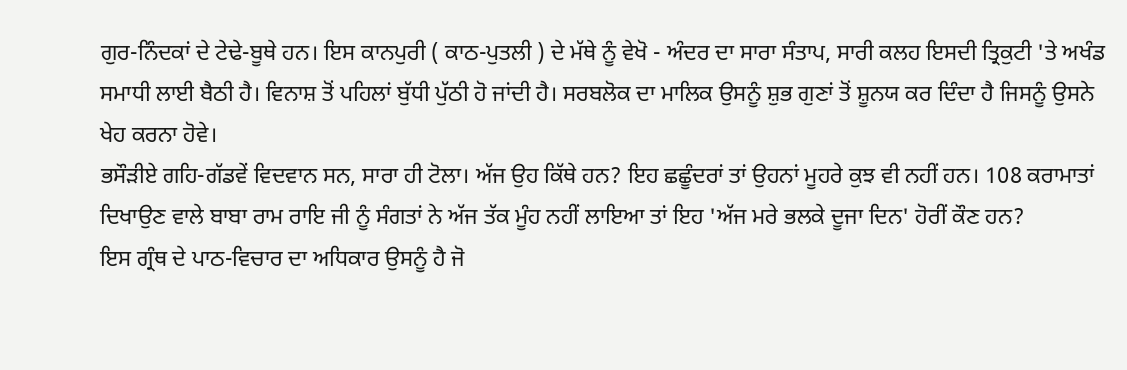ਗੁਰ-ਨਿੰਦਕਾਂ ਦੇ ਟੇਢੇ-ਬੂਥੇ ਹਨ। ਇਸ ਕਾਨਪੁਰੀ ( ਕਾਠ-ਪੁਤਲੀ ) ਦੇ ਮੱਥੇ ਨੂੰ ਵੇਖੋ - ਅੰਦਰ ਦਾ ਸਾਰਾ ਸੰਤਾਪ, ਸਾਰੀ ਕਲਹ ਇਸਦੀ ਤ੍ਰਿਕੁਟੀ 'ਤੇ ਅਖੰਡ ਸਮਾਧੀ ਲਾਈ ਬੈਠੀ ਹੈ। ਵਿਨਾਸ਼ ਤੋਂ ਪਹਿਲਾਂ ਬੁੱਧੀ ਪੁੱਠੀ ਹੋ ਜਾਂਦੀ ਹੈ। ਸਰਬਲੋਕ ਦਾ ਮਾਲਿਕ ਉਸਨੂੰ ਸ਼ੁਭ ਗੁਣਾਂ ਤੋਂ ਸ਼ੂਨਯ ਕਰ ਦਿੰਦਾ ਹੈ ਜਿਸਨੂੰ ਉਸਨੇ ਖੇਹ ਕਰਨਾ ਹੋਵੇ।
ਭਸੌੜੀਏ ਗਹਿ-ਗੱਡਵੇਂ ਵਿਦਵਾਨ ਸਨ, ਸਾਰਾ ਹੀ ਟੋਲਾ। ਅੱਜ ਉਹ ਕਿੱਥੇ ਹਨ? ਇਹ ਛਛੂੰਦਰਾਂ ਤਾਂ ਉਹਨਾਂ ਮੂਹਰੇ ਕੁਝ ਵੀ ਨਹੀਂ ਹਨ। 108 ਕਰਾਮਾਤਾਂ ਦਿਖਾਉਣ ਵਾਲੇ ਬਾਬਾ ਰਾਮ ਰਾਇ ਜੀ ਨੂੰ ਸੰਗਤਾਂ ਨੇ ਅੱਜ ਤੱਕ ਮੂੰਹ ਨਹੀਂ ਲਾਇਆ ਤਾਂ ਇਹ 'ਅੱਜ ਮਰੇ ਭਲਕੇ ਦੂਜਾ ਦਿਨ' ਹੋਰੀਂ ਕੌਣ ਹਨ?
ਇਸ ਗ੍ਰੰਥ ਦੇ ਪਾਠ-ਵਿਚਾਰ ਦਾ ਅਧਿਕਾਰ ਉਸਨੂੰ ਹੈ ਜੋ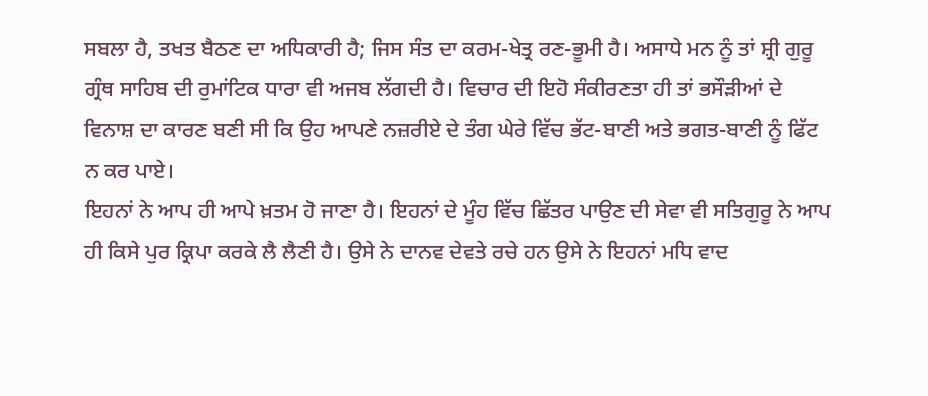ਸਬਲਾ ਹੈ, ਤਖਤ ਬੈਠਣ ਦਾ ਅਧਿਕਾਰੀ ਹੈ; ਜਿਸ ਸੰਤ ਦਾ ਕਰਮ-ਖੇਤ੍ਰ ਰਣ-ਭੂਮੀ ਹੈ। ਅਸਾਧੇ ਮਨ ਨੂੰ ਤਾਂ ਸ਼੍ਰੀ ਗੁਰੂ ਗ੍ਰੰਥ ਸਾਹਿਬ ਦੀ ਰੁਮਾਂਟਿਕ ਧਾਰਾ ਵੀ ਅਜਬ ਲੱਗਦੀ ਹੈ। ਵਿਚਾਰ ਦੀ ਇਹੋ ਸੰਕੀਰਣਤਾ ਹੀ ਤਾਂ ਭਸੌੜੀਆਂ ਦੇ ਵਿਨਾਸ਼ ਦਾ ਕਾਰਣ ਬਣੀ ਸੀ ਕਿ ਉਹ ਆਪਣੇ ਨਜ਼ਰੀਏ ਦੇ ਤੰਗ ਘੇਰੇ ਵਿੱਚ ਭੱਟ-ਬਾਣੀ ਅਤੇ ਭਗਤ-ਬਾਣੀ ਨੂੰ ਫਿੱਟ ਨ ਕਰ ਪਾਏ।
ਇਹਨਾਂ ਨੇ ਆਪ ਹੀ ਆਪੇ ਖ਼ਤਮ ਹੋ ਜਾਣਾ ਹੈ। ਇਹਨਾਂ ਦੇ ਮੂੰਹ ਵਿੱਚ ਛਿੱਤਰ ਪਾਉਣ ਦੀ ਸੇਵਾ ਵੀ ਸਤਿਗੁਰੂ ਨੇ ਆਪ ਹੀ ਕਿਸੇ ਪੁਰ ਕ੍ਰਿਪਾ ਕਰਕੇ ਲੈ ਲੈਣੀ ਹੈ। ਉਸੇ ਨੇ ਦਾਨਵ ਦੇਵਤੇ ਰਚੇ ਹਨ ਉਸੇ ਨੇ ਇਹਨਾਂ ਮਧਿ ਵਾਦ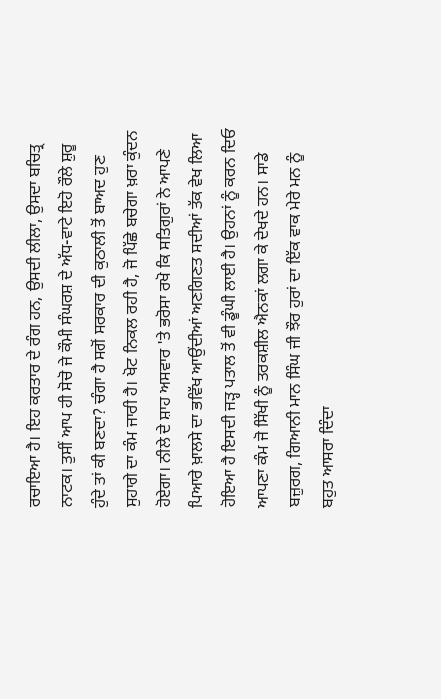ਰਚਾਇਆ ਹੈ। ਇਹ ਕਰਤਾਰ ਦੇ ਰੰਗ ਹਨ, ਉਸਦੀ ਲੀਲਾ, ਉਸਦਾ ਬਚਿਤ੍ਰ ਨਾਟਕ। ਤੁਸੀਂ ਆਪ ਹੀ ਸੋਚੋ ਜੇ ਕੌਮੀ ਸੰਘਰਸ਼ ਦੇ ਅੱਧ-ਵਾਟੇ ਇਹੋ ਰੌਲੇ ਸ਼ੁਰੂ ਹੁੰਦੇ ਤਾਂ ਕੀ ਬਣਦਾ? ਚੰਗਾ ਹੈ ਸਗੋਂ ਸਰਕਾਰ ਦੀ ਕੁਠਾਲੀ ਤੋਂ ਬਾਅਦ ਹੁਣ ਸੁਹਾਗੇ ਦਾ ਕੰਮ ਜਾਰੀ ਹੈ। ਖੋਟ ਨਿਕਲ ਰਹੀ ਹੈ, ਜੋ ਪਿੱਛੇ ਬਚੇਗਾ ਖ਼ਰਾ ਕੁੰਦਨ ਹੋਏਗਾ। ਨੀਲੇ ਦੇ ਸ਼ਾਹ ਅਸਵਾਰ 'ਤੇ ਭਰੋਸਾ ਰਖੋ ਕਿ ਸਤਿਗੁਰਾਂ ਨੇ ਆਪਣੇ ਪਿਆਰੇ ਖ਼ਾਲਸੇ ਦਾ ਭਵਿੱਖ ਆਉਂਦੀਆਂ ਅਣਗਿਣਤ ਸਦੀਆਂ ਤੱਕ ਵੇਖ ਲਿਆ ਹੋਇਆ ਹੈ ਇਸਦੀ ਜੜ੍ਹ ਪਤਾਲ ਤੋਂ ਵੀ ਡੂੰਘੀ ਲਾਈ ਹੈ। ਉਹਨਾਂ ਨੂੰ ਕਰਨ ਦਿਓ ਆਪਣਾ ਕੰਮ ਜੋ ਸਿੱਖੀ ਨੂੰ ਤਰਕਸ਼ੀਲ ਐਨਕਾਂ ਲਗਾ ਕੇ ਦੇਖਦੇ ਹਨ। ਸਾਡੇ ਬਜ਼ੁਰਗ, ਗਿਆਨੀ ਮਾਨ ਸਿੰਘ ਜੀ ਝੌਰ ਹੁਰਾਂ ਦਾ ਇੱਕ ਵਾਕ ਮੇਰੇ ਮਨ ਨੂੰ ਬਹੁਤ ਆਸਰਾ ਦਿੰਦਾ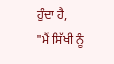ਹੁੰਦਾ ਹੈ,
"ਮੈਂ ਸਿੱਖੀ ਨੂੰ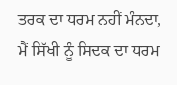ਤਰਕ ਦਾ ਧਰਮ ਨਹੀਂ ਮੰਨਦਾ, ਮੈਂ ਸਿੱਖੀ ਨੂੰ ਸਿਦਕ ਦਾ ਧਰਮ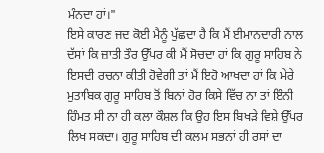ਮੰਨਦਾ ਹਾਂ।"
ਇਸੇ ਕਾਰਣ ਜਦ ਕੋਈ ਮੈਨੂੰ ਪੁੱਛਦਾ ਹੈ ਕਿ ਮੈਂ ਈਮਾਨਦਾਰੀ ਨਾਲ ਦੱਸਾਂ ਕਿ ਜ਼ਾਤੀ ਤੌਰ ਉੱਪਰ ਕੀ ਮੈਂ ਸੋਚਦਾ ਹਾਂ ਕਿ ਗੁਰੂ ਸਾਹਿਬ ਨੇ ਇਸਦੀ ਰਚਨਾ ਕੀਤੀ ਹੋਵੇਗੀ ਤਾਂ ਮੈਂ ਇਹੋ ਆਖਦਾ ਹਾਂ ਕਿ ਮੇਰੇ ਮੁਤਾਬਿਕ ਗੁਰੂ ਸਾਹਿਬ ਤੋਂ ਬਿਨਾਂ ਹੋਰ ਕਿਸੇ ਵਿੱਚ ਨਾ ਤਾਂ ਇੰਨੀ ਹਿੰਮਤ ਸੀ ਨਾ ਹੀ ਕਲਾ ਕੌਸ਼ਲ ਕਿ ਉਹ ਇਸ ਬਿਖੜੇ ਵਿਸ਼ੇ ਉੱਪਰ ਲਿਖ ਸਕਦਾ। ਗੁਰੂ ਸਾਹਿਬ ਦੀ ਕਲਮ ਸਭਨਾਂ ਹੀ ਰਸਾਂ ਦਾ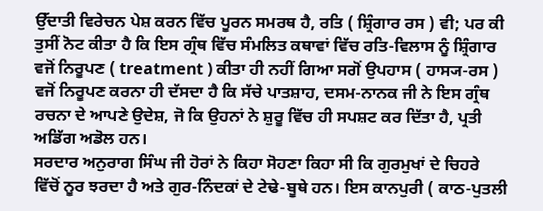ਉੱਦਾਤੀ ਵਿਰੇਚਨ ਪੇਸ਼ ਕਰਨ ਵਿੱਚ ਪੂਰਨ ਸਮਰਥ ਹੈ, ਰਤਿ ( ਸ਼੍ਰਿੰਗਾਰ ਰਸ ) ਵੀ; ਪਰ ਕੀ ਤੁਸੀਂ ਨੋਟ ਕੀਤਾ ਹੈ ਕਿ ਇਸ ਗ੍ਰੰਥ ਵਿੱਚ ਸੰਮਲਿਤ ਕਥਾਵਾਂ ਵਿੱਚ ਰਤਿ-ਵਿਲਾਸ ਨੂੰ ਸ਼੍ਰਿੰਗਾਰ ਵਜੋਂ ਨਿਰੂਪਣ ( treatment ) ਕੀਤਾ ਹੀ ਨਹੀਂ ਗਿਆ ਸਗੋਂ ਉਪਹਾਸ ( ਹਾਸ੍ਯ-ਰਸ ) ਵਜੋਂ ਨਿਰੂਪਣ ਕਰਨਾ ਹੀ ਦੱਸਦਾ ਹੈ ਕਿ ਸੱਚੇ ਪਾਤਸ਼ਾਹ, ਦਸਮ-ਨਾਨਕ ਜੀ ਨੇ ਇਸ ਗ੍ਰੰਥ ਰਚਨਾ ਦੇ ਆਪਣੇ ਉਦੇਸ਼, ਜੋ ਕਿ ਉਹਨਾਂ ਨੇ ਸ਼ੁਰੂ ਵਿੱਚ ਹੀ ਸਪਸ਼ਟ ਕਰ ਦਿੱਤਾ ਹੈ, ਪ੍ਰਤੀ ਅਡਿੱਗ ਅਡੋਲ ਹਨ।
ਸਰਦਾਰ ਅਨੁਰਾਗ ਸਿੰਘ ਜੀ ਹੋਰਾਂ ਨੇ ਕਿਹਾ ਸੋਹਣਾ ਕਿਹਾ ਸੀ ਕਿ ਗੁਰਮੁਖਾਂ ਦੇ ਚਿਹਰੇ ਵਿੱਚੋਂ ਨੂਰ ਝਰਦਾ ਹੈ ਅਤੇ ਗੁਰ-ਨਿੰਦਕਾਂ ਦੇ ਟੇਢੇ-ਬੂਥੇ ਹਨ। ਇਸ ਕਾਨਪੁਰੀ ( ਕਾਠ-ਪੁਤਲੀ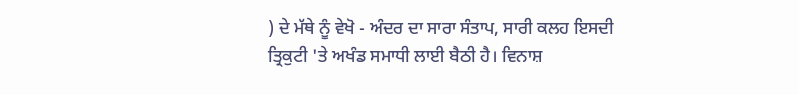) ਦੇ ਮੱਥੇ ਨੂੰ ਵੇਖੋ - ਅੰਦਰ ਦਾ ਸਾਰਾ ਸੰਤਾਪ, ਸਾਰੀ ਕਲਹ ਇਸਦੀ ਤ੍ਰਿਕੁਟੀ 'ਤੇ ਅਖੰਡ ਸਮਾਧੀ ਲਾਈ ਬੈਠੀ ਹੈ। ਵਿਨਾਸ਼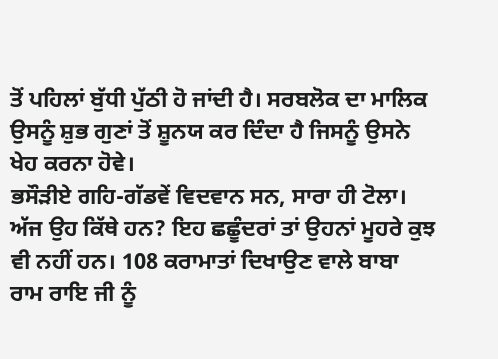ਤੋਂ ਪਹਿਲਾਂ ਬੁੱਧੀ ਪੁੱਠੀ ਹੋ ਜਾਂਦੀ ਹੈ। ਸਰਬਲੋਕ ਦਾ ਮਾਲਿਕ ਉਸਨੂੰ ਸ਼ੁਭ ਗੁਣਾਂ ਤੋਂ ਸ਼ੂਨਯ ਕਰ ਦਿੰਦਾ ਹੈ ਜਿਸਨੂੰ ਉਸਨੇ ਖੇਹ ਕਰਨਾ ਹੋਵੇ।
ਭਸੌੜੀਏ ਗਹਿ-ਗੱਡਵੇਂ ਵਿਦਵਾਨ ਸਨ, ਸਾਰਾ ਹੀ ਟੋਲਾ। ਅੱਜ ਉਹ ਕਿੱਥੇ ਹਨ? ਇਹ ਛਛੂੰਦਰਾਂ ਤਾਂ ਉਹਨਾਂ ਮੂਹਰੇ ਕੁਝ ਵੀ ਨਹੀਂ ਹਨ। 108 ਕਰਾਮਾਤਾਂ ਦਿਖਾਉਣ ਵਾਲੇ ਬਾਬਾ ਰਾਮ ਰਾਇ ਜੀ ਨੂੰ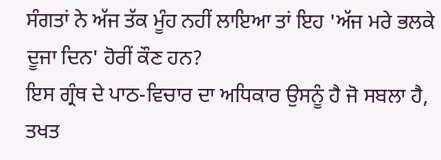ਸੰਗਤਾਂ ਨੇ ਅੱਜ ਤੱਕ ਮੂੰਹ ਨਹੀਂ ਲਾਇਆ ਤਾਂ ਇਹ 'ਅੱਜ ਮਰੇ ਭਲਕੇ ਦੂਜਾ ਦਿਨ' ਹੋਰੀਂ ਕੌਣ ਹਨ?
ਇਸ ਗ੍ਰੰਥ ਦੇ ਪਾਠ-ਵਿਚਾਰ ਦਾ ਅਧਿਕਾਰ ਉਸਨੂੰ ਹੈ ਜੋ ਸਬਲਾ ਹੈ, ਤਖਤ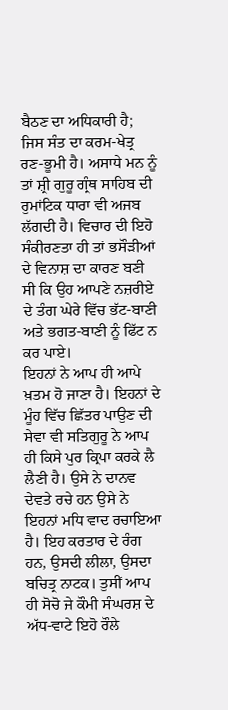ਬੈਠਣ ਦਾ ਅਧਿਕਾਰੀ ਹੈ; ਜਿਸ ਸੰਤ ਦਾ ਕਰਮ-ਖੇਤ੍ਰ ਰਣ-ਭੂਮੀ ਹੈ। ਅਸਾਧੇ ਮਨ ਨੂੰ ਤਾਂ ਸ਼੍ਰੀ ਗੁਰੂ ਗ੍ਰੰਥ ਸਾਹਿਬ ਦੀ ਰੁਮਾਂਟਿਕ ਧਾਰਾ ਵੀ ਅਜਬ ਲੱਗਦੀ ਹੈ। ਵਿਚਾਰ ਦੀ ਇਹੋ ਸੰਕੀਰਣਤਾ ਹੀ ਤਾਂ ਭਸੌੜੀਆਂ ਦੇ ਵਿਨਾਸ਼ ਦਾ ਕਾਰਣ ਬਣੀ ਸੀ ਕਿ ਉਹ ਆਪਣੇ ਨਜ਼ਰੀਏ ਦੇ ਤੰਗ ਘੇਰੇ ਵਿੱਚ ਭੱਟ-ਬਾਣੀ ਅਤੇ ਭਗਤ-ਬਾਣੀ ਨੂੰ ਫਿੱਟ ਨ ਕਰ ਪਾਏ।
ਇਹਨਾਂ ਨੇ ਆਪ ਹੀ ਆਪੇ ਖ਼ਤਮ ਹੋ ਜਾਣਾ ਹੈ। ਇਹਨਾਂ ਦੇ ਮੂੰਹ ਵਿੱਚ ਛਿੱਤਰ ਪਾਉਣ ਦੀ ਸੇਵਾ ਵੀ ਸਤਿਗੁਰੂ ਨੇ ਆਪ ਹੀ ਕਿਸੇ ਪੁਰ ਕ੍ਰਿਪਾ ਕਰਕੇ ਲੈ ਲੈਣੀ ਹੈ। ਉਸੇ ਨੇ ਦਾਨਵ ਦੇਵਤੇ ਰਚੇ ਹਨ ਉਸੇ ਨੇ ਇਹਨਾਂ ਮਧਿ ਵਾਦ ਰਚਾਇਆ ਹੈ। ਇਹ ਕਰਤਾਰ ਦੇ ਰੰਗ ਹਨ, ਉਸਦੀ ਲੀਲਾ, ਉਸਦਾ ਬਚਿਤ੍ਰ ਨਾਟਕ। ਤੁਸੀਂ ਆਪ ਹੀ ਸੋਚੋ ਜੇ ਕੌਮੀ ਸੰਘਰਸ਼ ਦੇ ਅੱਧ-ਵਾਟੇ ਇਹੋ ਰੌਲੇ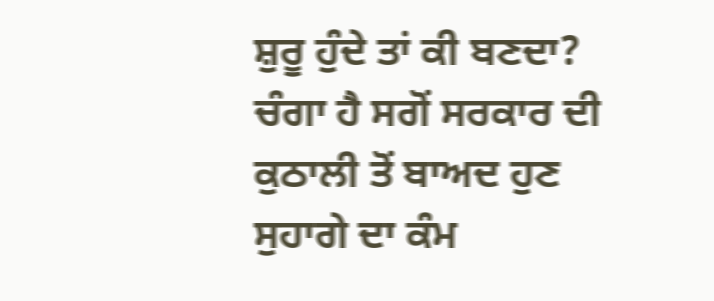ਸ਼ੁਰੂ ਹੁੰਦੇ ਤਾਂ ਕੀ ਬਣਦਾ? ਚੰਗਾ ਹੈ ਸਗੋਂ ਸਰਕਾਰ ਦੀ ਕੁਠਾਲੀ ਤੋਂ ਬਾਅਦ ਹੁਣ ਸੁਹਾਗੇ ਦਾ ਕੰਮ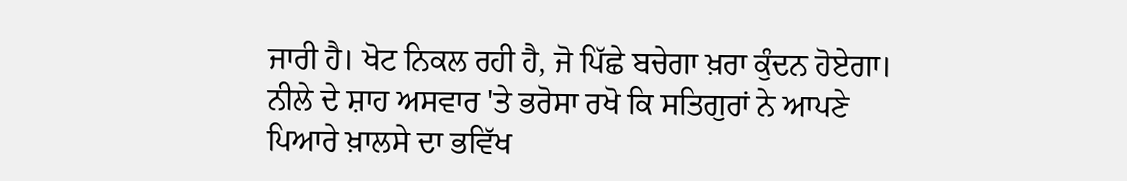ਜਾਰੀ ਹੈ। ਖੋਟ ਨਿਕਲ ਰਹੀ ਹੈ, ਜੋ ਪਿੱਛੇ ਬਚੇਗਾ ਖ਼ਰਾ ਕੁੰਦਨ ਹੋਏਗਾ। ਨੀਲੇ ਦੇ ਸ਼ਾਹ ਅਸਵਾਰ 'ਤੇ ਭਰੋਸਾ ਰਖੋ ਕਿ ਸਤਿਗੁਰਾਂ ਨੇ ਆਪਣੇ ਪਿਆਰੇ ਖ਼ਾਲਸੇ ਦਾ ਭਵਿੱਖ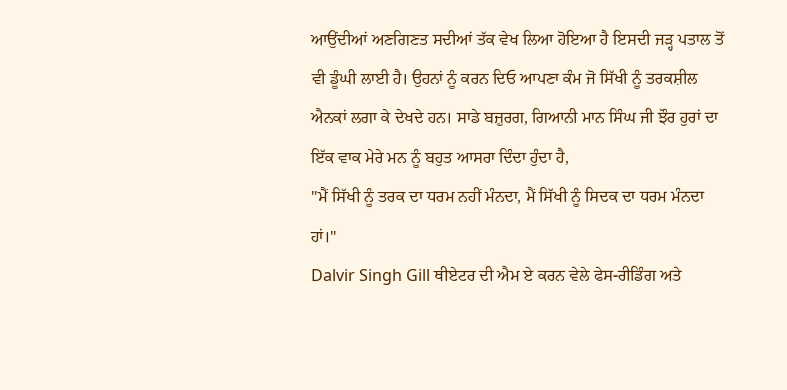ਆਉਂਦੀਆਂ ਅਣਗਿਣਤ ਸਦੀਆਂ ਤੱਕ ਵੇਖ ਲਿਆ ਹੋਇਆ ਹੈ ਇਸਦੀ ਜੜ੍ਹ ਪਤਾਲ ਤੋਂ ਵੀ ਡੂੰਘੀ ਲਾਈ ਹੈ। ਉਹਨਾਂ ਨੂੰ ਕਰਨ ਦਿਓ ਆਪਣਾ ਕੰਮ ਜੋ ਸਿੱਖੀ ਨੂੰ ਤਰਕਸ਼ੀਲ ਐਨਕਾਂ ਲਗਾ ਕੇ ਦੇਖਦੇ ਹਨ। ਸਾਡੇ ਬਜ਼ੁਰਗ, ਗਿਆਨੀ ਮਾਨ ਸਿੰਘ ਜੀ ਝੌਰ ਹੁਰਾਂ ਦਾ ਇੱਕ ਵਾਕ ਮੇਰੇ ਮਨ ਨੂੰ ਬਹੁਤ ਆਸਰਾ ਦਿੰਦਾ ਹੁੰਦਾ ਹੈ,
"ਮੈਂ ਸਿੱਖੀ ਨੂੰ ਤਰਕ ਦਾ ਧਰਮ ਨਹੀਂ ਮੰਨਦਾ, ਮੈਂ ਸਿੱਖੀ ਨੂੰ ਸਿਦਕ ਦਾ ਧਰਮ ਮੰਨਦਾ ਹਾਂ।"
Dalvir Singh Gill ਥੀਏਟਰ ਦੀ ਐਮ ਏ ਕਰਨ ਵੇਲੇ ਫੇਸ-ਰੀਡਿੰਗ ਅਤੇ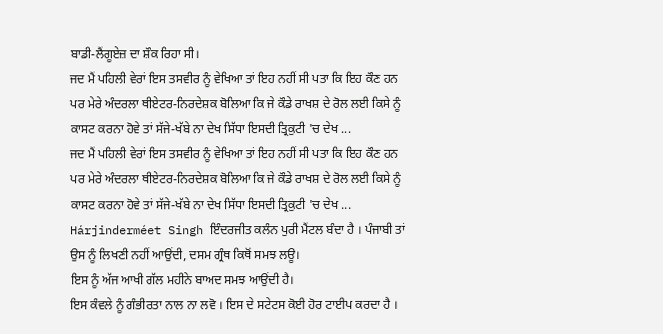ਬਾਡੀ-ਲੈਂਗੂਏਜ਼ ਦਾ ਸ਼ੌਕ ਰਿਹਾ ਸੀ।
ਜਦ ਮੈਂ ਪਹਿਲੀ ਵੇਰਾਂ ਇਸ ਤਸਵੀਰ ਨੂੰ ਵੇਖਿਆ ਤਾਂ ਇਹ ਨਹੀਂ ਸੀ ਪਤਾ ਕਿ ਇਹ ਕੌਣ ਹਨ ਪਰ ਮੇਰੇ ਅੰਦਰਲਾ ਥੀਏਟਰ-ਨਿਰਦੇਸ਼ਕ ਬੋਲਿਆ ਕਿ ਜੇ ਕੌਡੇ ਰਾਖਸ਼ ਦੇ ਰੋਲ ਲਈ ਕਿਸੇ ਨੂੰ ਕਾਸਟ ਕਰਨਾ ਹੋਵੇ ਤਾਂ ਸੱਜੇ-ਖੱਬੇ ਨਾ ਦੇਖ ਸਿੱਧਾ ਇਸਦੀ ਤ੍ਰਿਕੁਟੀ 'ਚ ਦੇਖ ...
ਜਦ ਮੈਂ ਪਹਿਲੀ ਵੇਰਾਂ ਇਸ ਤਸਵੀਰ ਨੂੰ ਵੇਖਿਆ ਤਾਂ ਇਹ ਨਹੀਂ ਸੀ ਪਤਾ ਕਿ ਇਹ ਕੌਣ ਹਨ ਪਰ ਮੇਰੇ ਅੰਦਰਲਾ ਥੀਏਟਰ-ਨਿਰਦੇਸ਼ਕ ਬੋਲਿਆ ਕਿ ਜੇ ਕੌਡੇ ਰਾਖਸ਼ ਦੇ ਰੋਲ ਲਈ ਕਿਸੇ ਨੂੰ ਕਾਸਟ ਕਰਨਾ ਹੋਵੇ ਤਾਂ ਸੱਜੇ-ਖੱਬੇ ਨਾ ਦੇਖ ਸਿੱਧਾ ਇਸਦੀ ਤ੍ਰਿਕੁਟੀ 'ਚ ਦੇਖ ...
Hárjinderméet Singh ਇੰਦਰਜੀਤ ਕਲੰਨ ਪੁਰੀ ਮੈਂਟਲ ਬੰਦਾ ਹੈ । ਪੰਜਾਬੀ ਤਾਂ ਉਸ ਨੂੰ ਲਿਖਣੀ ਨਹੀਂ ਆਉਂਦੀ, ਦਸਮ ਗ੍ਰੰਥ ਕਿਥੋਂ ਸਮਝ ਲਊ।
ਇਸ ਨੂੰ ਅੱਜ ਆਖੀ ਗੱਲ ਮਹੀਨੇ ਬਾਅਦ ਸਮਝ ਆਉਂਦੀ ਹੈ।
ਇਸ ਕੰਵਲੇ ਨੂੰ ਗੰਭੀਰਤਾ ਨਾਲ ਨਾ ਲਵੋ । ਇਸ ਦੇ ਸਟੇਟਸ ਕੋਈ ਹੋਰ ਟਾਈਪ ਕਰਦਾ ਹੈ ।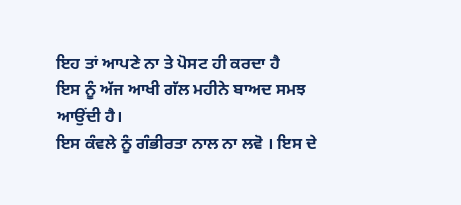ਇਹ ਤਾਂ ਆਪਣੇ ਨਾ ਤੇ ਪੋਸਟ ਹੀ ਕਰਦਾ ਹੈ
ਇਸ ਨੂੰ ਅੱਜ ਆਖੀ ਗੱਲ ਮਹੀਨੇ ਬਾਅਦ ਸਮਝ ਆਉਂਦੀ ਹੈ।
ਇਸ ਕੰਵਲੇ ਨੂੰ ਗੰਭੀਰਤਾ ਨਾਲ ਨਾ ਲਵੋ । ਇਸ ਦੇ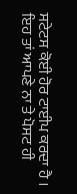ਸਟੇਟਸ ਕੋਈ ਹੋਰ ਟਾਈਪ ਕਰਦਾ ਹੈ । ਇਹ ਤਾਂ ਆਪਣੇ ਨਾ ਤੇ ਪੋਸਟ ਹੀ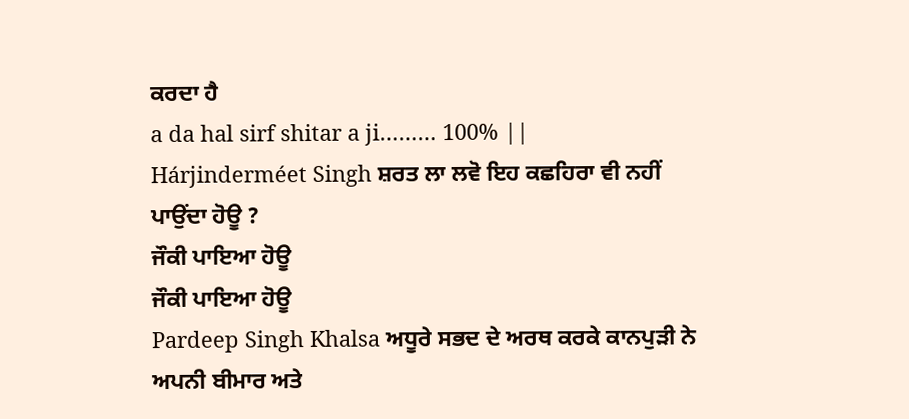ਕਰਦਾ ਹੈ
a da hal sirf shitar a ji……… 100% ||
Hárjinderméet Singh ਸ਼ਰਤ ਲਾ ਲਵੋ ਇਹ ਕਛਹਿਰਾ ਵੀ ਨਹੀਂ ਪਾਉਂਦਾ ਹੋਊ ?
ਜੌਕੀ ਪਾਇਆ ਹੋਊ
ਜੌਕੀ ਪਾਇਆ ਹੋਊ
Pardeep Singh Khalsa ਅਧੂਰੇ ਸਭਦ ਦੇ ਅਰਥ ਕਰਕੇ ਕਾਨਪੁੜੀ ਨੇ ਅਪਨੀ ਬੀਮਾਰ ਅਤੇ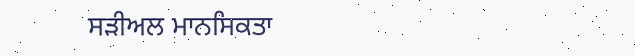ਸੜੀਅਲ ਮਾਨਸਿਕਤਾ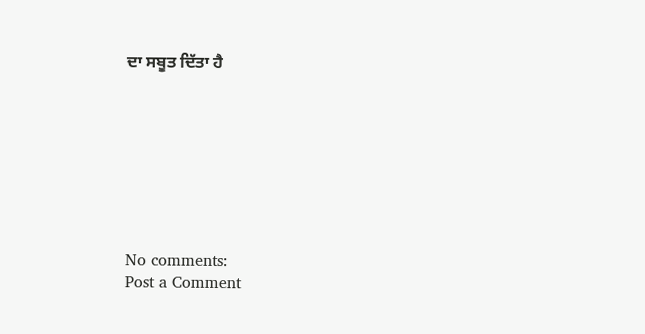ਦਾ ਸਬੂਤ ਦਿੱਤਾ ਹੈ








No comments:
Post a Comment